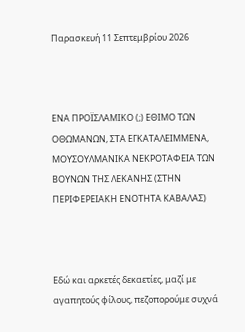Παρασκευή 11 Σεπτεμβρίου 2026



ΕΝΑ ΠΡΟΪΣΛΑΜΙΚΟ (;) ΕΘΙΜΟ ΤΩΝ ΟΘΩΜΑΝΩΝ, ΣΤΑ ΕΓΚΑΤΑΛΕΙΜΜΕΝΑ, ΜΟΥΣΟΥΛΜΑΝΙΚΑ ΝΕΚΡΟΤΑΦΕΙΑ ΤΩΝ ΒΟΥΝΩΝ ΤΗΣ ΛΕΚΑΝΗΣ (ΣΤΗΝ ΠΕΡΙΦΕΡΕΙΑΚΗ ΕΝΟΤΗΤΑ ΚΑΒΑΛΑΣ)



Εδώ και αρκετές δεκαετίες, μαζί με αγαπητούς φίλους, πεζοπορούμε συχνά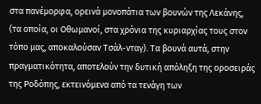στα πανέμορφα, ορεινά μονοπάτια των βουνών της Λεκάνης, (τα οποία, οι Οθωμανοί, στα χρόνια της κυριαρχίας τους στον τόπο μας, αποκαλούσαν Τσάλ-νταγ). Τα βουνά αυτά, στην πραγματικότητα, αποτελούν την δυτική απόληξη της οροσειράς της Ροδόπης, εκτεινόμενα από τα τενάγη των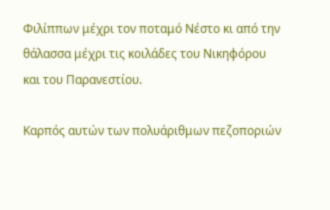Φιλίππων μέχρι τον ποταμό Νέστο κι από την θάλασσα μέχρι τις κοιλάδες του Νικηφόρου και του Παρανεστίου.

Καρπός αυτών των πολυάριθμων πεζοποριών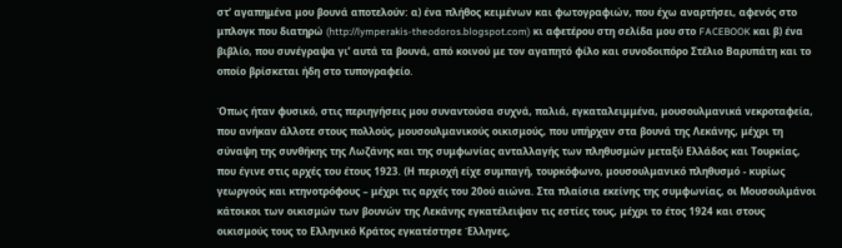στ’ αγαπημένα μου βουνά αποτελούν: α) ένα πλήθος κειμένων και φωτογραφιών, που έχω αναρτήσει, αφενός στο μπλογκ που διατηρώ (http://lymperakis-theodoros.blogspot.com) κι αφετέρου στη σελίδα μου στο FACEBOOK και β) ένα βιβλίο, που συνέγραψα γι’ αυτά τα βουνά, από κοινού με τον αγαπητό φίλο και συνοδοιπόρο Στέλιο Βαρυπάτη και το οποίο βρίσκεται ήδη στο τυπογραφείο.

Όπως ήταν φυσικό, στις περιηγήσεις μου συναντούσα συχνά, παλιά, εγκαταλειμμένα, μουσουλμανικά νεκροταφεία, που ανήκαν άλλοτε στους πολλούς, μουσουλμανικούς οικισμούς, που υπήρχαν στα βουνά της Λεκάνης, μέχρι τη σύναψη της συνθήκης της Λωζάνης και της συμφωνίας ανταλλαγής των πληθυσμών μεταξύ Ελλάδος και Τουρκίας, που έγινε στις αρχές του έτους 1923. (Η περιοχή είχε συμπαγή, τουρκόφωνο, μουσουλμανικό πληθυσμό - κυρίως γεωργούς και κτηνοτρόφους – μέχρι τις αρχές του 20ού αιώνα. Στα πλαίσια εκείνης της συμφωνίας, οι Μουσουλμάνοι κάτοικοι των οικισμών των βουνών της Λεκάνης εγκατέλειψαν τις εστίες τους, μέχρι το έτος 1924 και στους οικισμούς τους το Ελληνικό Κράτος εγκατέστησε Έλληνες,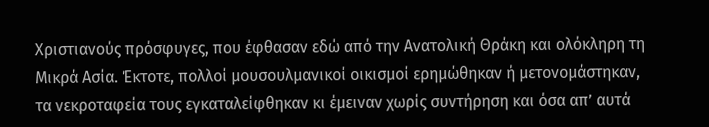Χριστιανούς πρόσφυγες, που έφθασαν εδώ από την Ανατολική Θράκη και ολόκληρη τη Μικρά Ασία. Έκτοτε, πολλοί μουσουλμανικοί οικισμοί ερημώθηκαν ή μετονομάστηκαν, τα νεκροταφεία τους εγκαταλείφθηκαν κι έμειναν χωρίς συντήρηση και όσα απ’ αυτά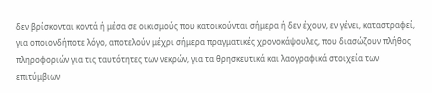δεν βρίσκονται κοντά ή μέσα σε οικισμούς που κατοικούνται σήμερα ή δεν έχουν, εν γένει, καταστραφεί, για οποιονδήποτε λόγο, αποτελούν μέχρι σήμερα πραγματικές χρονοκάψουλες, που διασώζουν πλήθος πληροφοριών για τις ταυτότητες των νεκρών, για τα θρησκευτικά και λαογραφικά στοιχεία των επιτύμβιων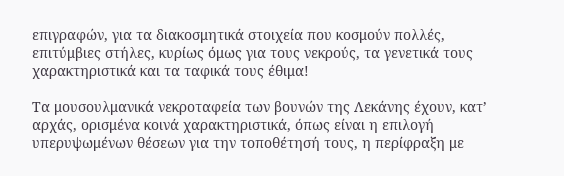επιγραφών, για τα διακοσμητικά στοιχεία που κοσμούν πολλές, επιτύμβιες στήλες, κυρίως όμως για τους νεκρούς, τα γενετικά τους χαρακτηριστικά και τα ταφικά τους έθιμα!

Τα μουσουλμανικά νεκροταφεία των βουνών της Λεκάνης έχουν, κατ’ αρχάς, ορισμένα κοινά χαρακτηριστικά, όπως είναι η επιλογή υπερυψωμένων θέσεων για την τοποθέτησή τους, η περίφραξη με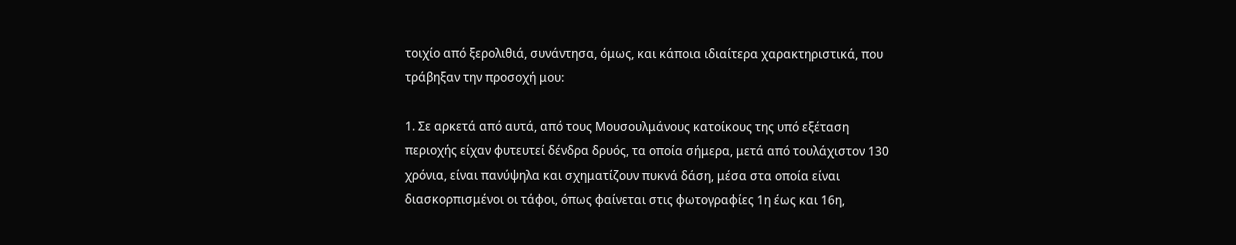τοιχίο από ξερολιθιά, συνάντησα, όμως, και κάποια ιδιαίτερα χαρακτηριστικά, που τράβηξαν την προσοχή μου:

1. Σε αρκετά από αυτά, από τους Μουσουλμάνους κατοίκους της υπό εξέταση περιοχής είχαν φυτευτεί δένδρα δρυός, τα οποία σήμερα, μετά από τουλάχιστον 130 χρόνια, είναι πανύψηλα και σχηματίζουν πυκνά δάση, μέσα στα οποία είναι διασκορπισμένοι οι τάφοι, όπως φαίνεται στις φωτογραφίες 1η έως και 16η,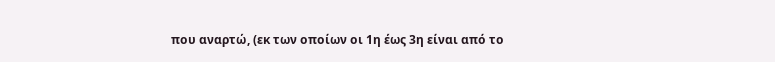που αναρτώ, (εκ των οποίων οι 1η έως 3η είναι από το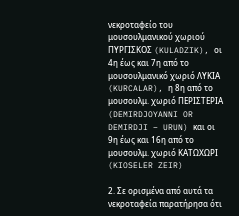νεκροταφείο του μουσουλμανικού χωριού ΠΥΡΓΙΣΚΟΣ (KULADZIK), οι 4η έως και 7η από το μουσουλμανικό χωριό ΛΥΚΙΑ (KURCALAR), η 8η από το μουσουλμ. χωριό ΠΕΡΙΣΤΕΡΙΑ (DEMIRDJOYANNI OR DEMIRDJI – URUN) και οι 9η έως και 16η από το μουσουλμ. χωριό ΚΑΤΩΧΩΡΙ (KIOSELER ZEIR)

2. Σε ορισμένα από αυτά τα νεκροταφεία παρατήρησα ότι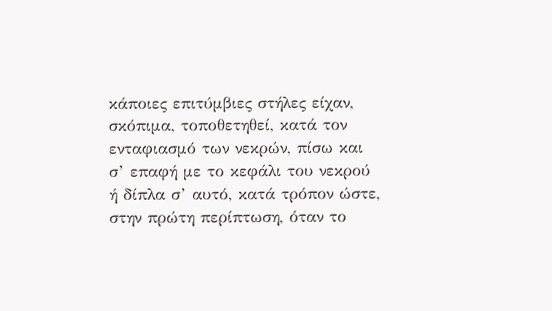κάποιες επιτύμβιες στήλες είχαν, σκόπιμα, τοποθετηθεί, κατά τον ενταφιασμό των νεκρών, πίσω και σ’ επαφή με το κεφάλι του νεκρού ή δίπλα σ’ αυτό, κατά τρόπον ώστε, στην πρώτη περίπτωση, όταν το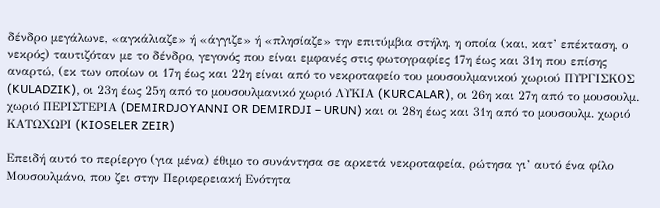δένδρο μεγάλωνε, «αγκάλιαζε» ή «άγγιζε» ή «πλησίαζε» την επιτύμβια στήλη, η οποία (και, κατ’ επέκταση, ο νεκρός) ταυτιζόταν με το δένδρο, γεγονός που είναι εμφανές στις φωτογραφίες 17η έως και 31η που επίσης αναρτώ, (εκ των οποίων οι 17η έως και 22η είναι από το νεκροταφείο του μουσουλμανικού χωριού ΠΥΡΓΙΣΚΟΣ (KULADZIK), οι 23η έως 25η από το μουσουλμανικό χωριό ΛΥΚΙΑ (KURCALAR), οι 26η και 27η από το μουσουλμ. χωριό ΠΕΡΙΣΤΕΡΙΑ (DEMIRDJOYANNI OR DEMIRDJI – URUN) και οι 28η έως και 31η από το μουσουλμ. χωριό ΚΑΤΩΧΩΡΙ (KIOSELER ZEIR)

Επειδή αυτό το περίεργο (για μένα) έθιμο το συνάντησα σε αρκετά νεκροταφεία, ρώτησα γι’ αυτό ένα φίλο Μουσουλμάνο, που ζει στην Περιφερειακή Ενότητα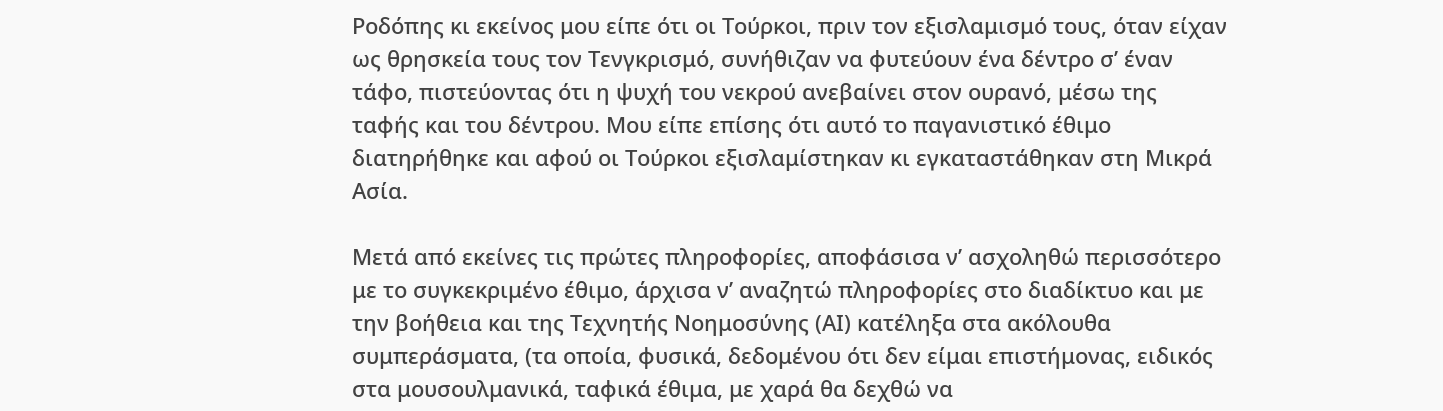Ροδόπης κι εκείνος μου είπε ότι οι Τούρκοι, πριν τον εξισλαμισμό τους, όταν είχαν ως θρησκεία τους τον Τενγκρισμό, συνήθιζαν να φυτεύουν ένα δέντρο σ’ έναν τάφο, πιστεύοντας ότι η ψυχή του νεκρού ανεβαίνει στον ουρανό, μέσω της ταφής και του δέντρου. Μου είπε επίσης ότι αυτό το παγανιστικό έθιμο διατηρήθηκε και αφού οι Τούρκοι εξισλαμίστηκαν κι εγκαταστάθηκαν στη Μικρά Ασία.

Μετά από εκείνες τις πρώτες πληροφορίες, αποφάσισα ν’ ασχοληθώ περισσότερο με το συγκεκριμένο έθιμο, άρχισα ν’ αναζητώ πληροφορίες στο διαδίκτυο και με την βοήθεια και της Τεχνητής Νοημοσύνης (ΑΙ) κατέληξα στα ακόλουθα συμπεράσματα, (τα οποία, φυσικά, δεδομένου ότι δεν είμαι επιστήμονας, ειδικός στα μουσουλμανικά, ταφικά έθιμα, με χαρά θα δεχθώ να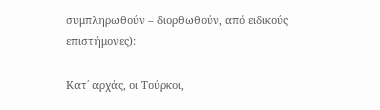συμπληρωθούν – διορθωθούν, από ειδικούς επιστήμονες):

Κατ΄ αρχάς, οι Τούρκοι,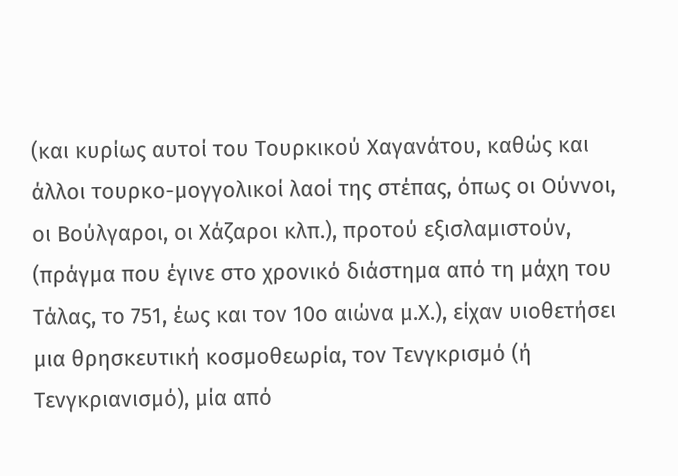(και κυρίως αυτοί του Τουρκικού Χαγανάτου, καθώς και άλλοι τουρκο-μογγολικοί λαοί της στέπας, όπως οι Ούννοι, οι Βούλγαροι, οι Χάζαροι κλπ.), προτού εξισλαμιστούν, (πράγμα που έγινε στο χρονικό διάστημα από τη μάχη του Τάλας, το 751, έως και τον 10ο αιώνα μ.Χ.), είχαν υιοθετήσει μια θρησκευτική κοσμοθεωρία, τον Τενγκρισμό (ή Τενγκριανισμό), μία από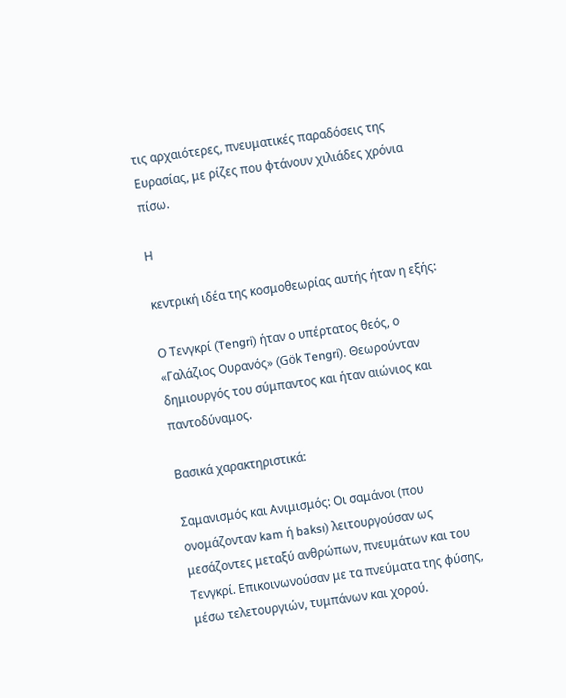τις αρχαιότερες, πνευματικές παραδόσεις της Ευρασίας, με ρίζες που φτάνουν χιλιάδες χρόνια πίσω.

Η

κεντρική ιδέα της κοσμοθεωρίας αυτής ήταν η εξής:

Ο Τενγκρί (Tengri) ήταν ο υπέρτατος θεός, ο «Γαλάζιος Ουρανός» (Gök Tengri). Θεωρούνταν δημιουργός του σύμπαντος και ήταν αιώνιος και παντοδύναμος.

Βασικά χαρακτηριστικά:

Σαμανισμός και Ανιμισμός: Οι σαμάνοι (που ονομάζονταν kam ή baksı) λειτουργούσαν ως μεσάζοντες μεταξύ ανθρώπων, πνευμάτων και του Τενγκρί. Επικοινωνούσαν με τα πνεύματα της φύσης, μέσω τελετουργιών, τυμπάνων και χορού.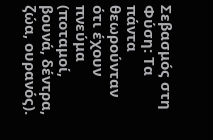Σεβασμός στη Φύση: Τα πάντα θεωρούνταν ότι έχουν πνεύμα (ποταμοί, βουνά, δέντρα, ζώα, ουρανός).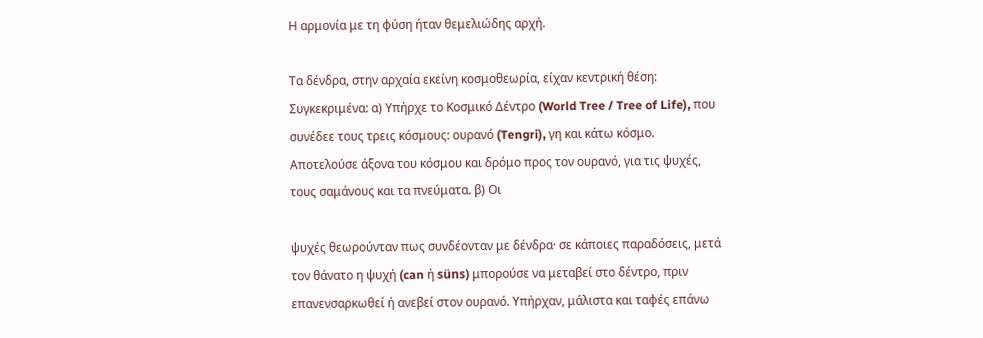Η αρμονία με τη φύση ήταν θεμελιώδης αρχή.

Τα δένδρα, στην αρχαία εκείνη κοσμοθεωρία, είχαν κεντρική θέση: Συγκεκριμένα: α) Υπήρχε το Κοσμικό Δέντρο (World Tree / Tree of Life), που συνέδεε τους τρεις κόσμους: ουρανό (Tengri), γη και κάτω κόσμο. Αποτελούσε άξονα του κόσμου και δρόμο προς τον ουρανό, για τις ψυχές, τους σαμάνους και τα πνεύματα. β) Οι

ψυχές θεωρούνταν πως συνδέονταν με δένδρα· σε κάποιες παραδόσεις, μετά τον θάνατο η ψυχή (can ή süns) μπορούσε να μεταβεί στο δέντρο, πριν επανενσαρκωθεί ή ανεβεί στον ουρανό. Υπήρχαν, μάλιστα και ταφές επάνω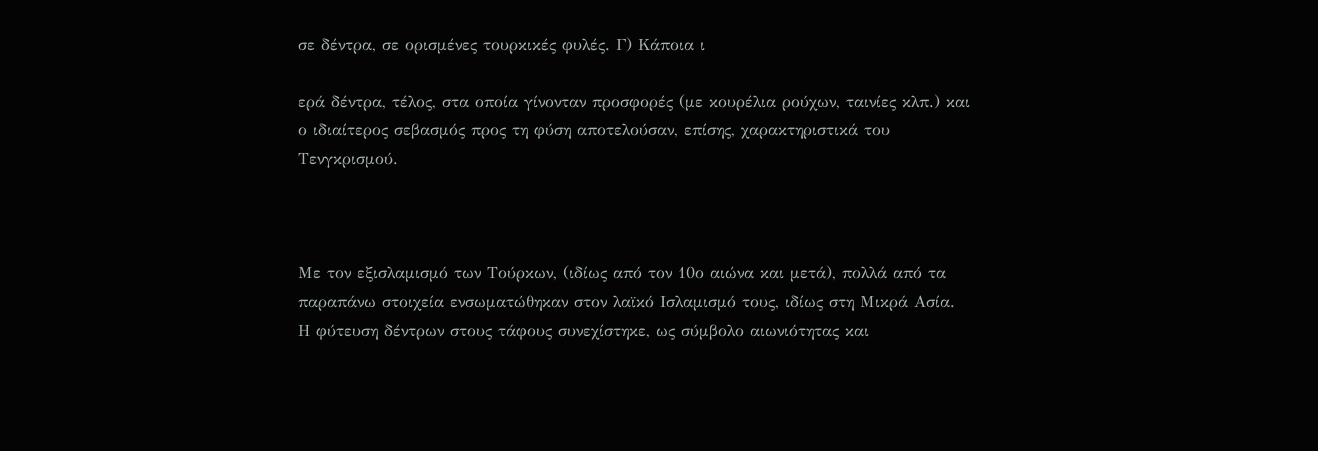σε δέντρα, σε ορισμένες τουρκικές φυλές. Γ) Κάποια ι

ερά δέντρα, τέλος, στα οποία γίνονταν προσφορές (με κουρέλια ρούχων, ταινίες κλπ.) και ο ιδιαίτερος σεβασμός προς τη φύση αποτελούσαν, επίσης, χαρακτηριστικά του Τενγκρισμού.



Με τον εξισλαμισμό των Τούρκων, (ιδίως από τον 10ο αιώνα και μετά), πολλά από τα παραπάνω στοιχεία ενσωματώθηκαν στον λαϊκό Ισλαμισμό τους, ιδίως στη Μικρά Ασία. Η φύτευση δέντρων στους τάφους συνεχίστηκε, ως σύμβολο αιωνιότητας και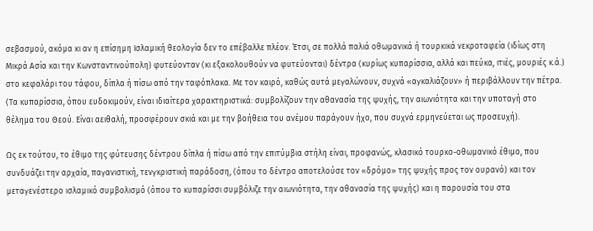σεβασμού, ακόμα κι αν η επίσημη Ισλαμική θεολογία δεν το επέβαλλε πλέον. Έτσι, σε πολλά παλιά οθωμανικά ή τουρκικά νεκροταφεία (ιδίως στη Μικρά Ασία και την Κωνσταντινούπολη) φυτεύονταν (κι εξακολουθούν να φυτεύονται) δέντρα (κυρίως κυπαρίσσια, αλλά και πεύκα, ιτιές, μουριές κ.ά.) στο κεφαλάρι του τάφου, δίπλα ή πίσω από την ταφόπλακα. Με τον καιρό, καθώς αυτά μεγαλώνουν, συχνά «αγκαλιάζουν» ή περιβάλλουν την πέτρα. (Τα κυπαρίσσια, όπου ευδοκιμούν, είναι ιδιαίτερα χαρακτηριστικά: συμβολίζουν την αθανασία της ψυχής, την αιωνιότητα και την υποταγή στο θέλημα του Θεού. Είναι αειθαλή, προσφέρουν σκιά και με την βοήθεια του ανέμου παράγουν ήχο, που συχνά ερμηνεύεται ως προσευχή).

Ως εκ τούτου, το έθιμο της φύτευσης δέντρου δίπλα ή πίσω από την επιτύμβια στήλη είναι, προφανώς, κλασικό τουρκο-οθωμανικό έθιμο, που συνδυάζει την αρχαία, παγανιστική, τενγκριστική παράδοση, (όπου το δέντρο αποτελούσε τον «δρόμο» της ψυχής προς τον ουρανό) και τον μεταγενέστερο ισλαμικό συμβολισμό (όπου το κυπαρίσσι συμβόλιζε την αιωνιότητα, την αθανασία της ψυχής) και η παρουσία του στα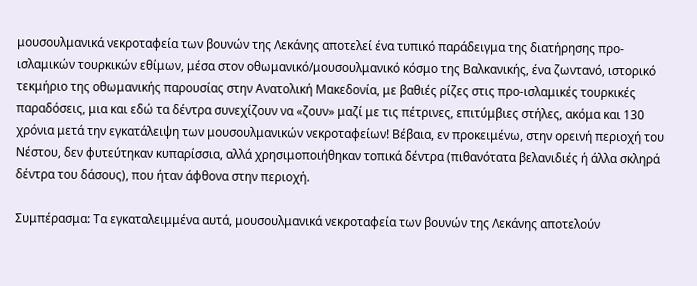μουσουλμανικά νεκροταφεία των βουνών της Λεκάνης αποτελεί ένα τυπικό παράδειγμα της διατήρησης προ-ισλαμικών τουρκικών εθίμων, μέσα στον οθωμανικό/μουσουλμανικό κόσμο της Βαλκανικής, ένα ζωντανό, ιστορικό τεκμήριο της οθωμανικής παρουσίας στην Ανατολική Μακεδονία, με βαθιές ρίζες στις προ-ισλαμικές τουρκικές παραδόσεις, μια και εδώ τα δέντρα συνεχίζουν να «ζουν» μαζί με τις πέτρινες, επιτύμβιες στήλες, ακόμα και 130 χρόνια μετά την εγκατάλειψη των μουσουλμανικών νεκροταφείων! Βέβαια, εν προκειμένω, στην ορεινή περιοχή του Νέστου, δεν φυτεύτηκαν κυπαρίσσια, αλλά χρησιμοποιήθηκαν τοπικά δέντρα (πιθανότατα βελανιδιές ή άλλα σκληρά δέντρα του δάσους), που ήταν άφθονα στην περιοχή.

Συμπέρασμα: Τα εγκαταλειμμένα αυτά, μουσουλμανικά νεκροταφεία των βουνών της Λεκάνης αποτελούν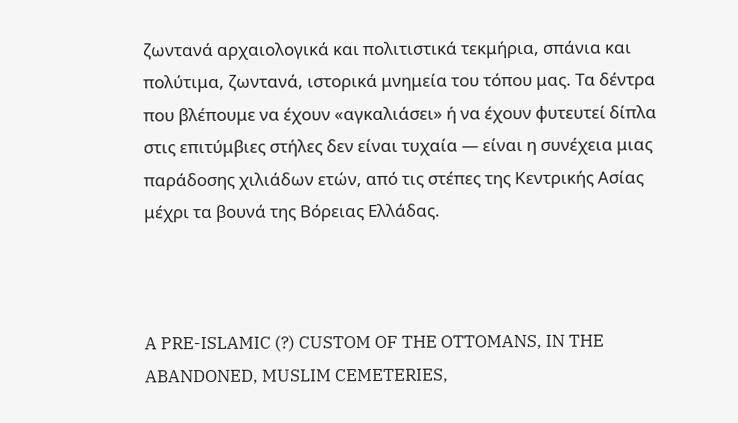ζωντανά αρχαιολογικά και πολιτιστικά τεκμήρια, σπάνια και πολύτιμα, ζωντανά, ιστορικά μνημεία του τόπου μας. Τα δέντρα που βλέπουμε να έχουν «αγκαλιάσει» ή να έχουν φυτευτεί δίπλα στις επιτύμβιες στήλες δεν είναι τυχαία — είναι η συνέχεια μιας παράδοσης χιλιάδων ετών, από τις στέπες της Κεντρικής Ασίας μέχρι τα βουνά της Βόρειας Ελλάδας.



A PRE-ISLAMIC (?) CUSTOM OF THE OTTOMANS, IN THE ABANDONED, MUSLIM CEMETERIES,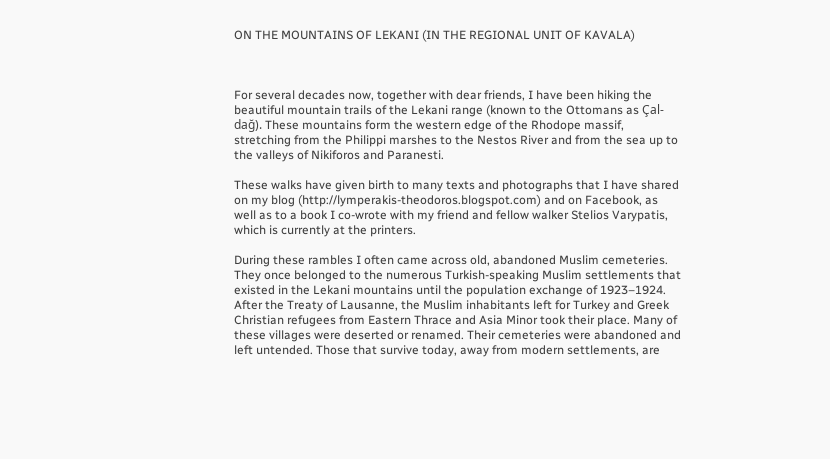ON THE MOUNTAINS OF LEKANI (IN THE REGIONAL UNIT OF KAVALA)



For several decades now, together with dear friends, I have been hiking the beautiful mountain trails of the Lekani range (known to the Ottomans as Çal-dağ). These mountains form the western edge of the Rhodope massif, stretching from the Philippi marshes to the Nestos River and from the sea up to the valleys of Nikiforos and Paranesti.

These walks have given birth to many texts and photographs that I have shared on my blog (http://lymperakis-theodoros.blogspot.com) and on Facebook, as well as to a book I co-wrote with my friend and fellow walker Stelios Varypatis, which is currently at the printers.

During these rambles I often came across old, abandoned Muslim cemeteries. They once belonged to the numerous Turkish-speaking Muslim settlements that existed in the Lekani mountains until the population exchange of 1923–1924. After the Treaty of Lausanne, the Muslim inhabitants left for Turkey and Greek Christian refugees from Eastern Thrace and Asia Minor took their place. Many of these villages were deserted or renamed. Their cemeteries were abandoned and left untended. Those that survive today, away from modern settlements, are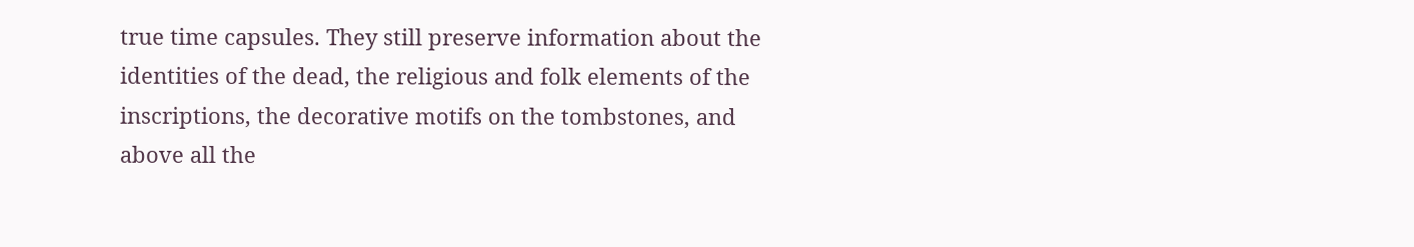true time capsules. They still preserve information about the identities of the dead, the religious and folk elements of the inscriptions, the decorative motifs on the tombstones, and above all the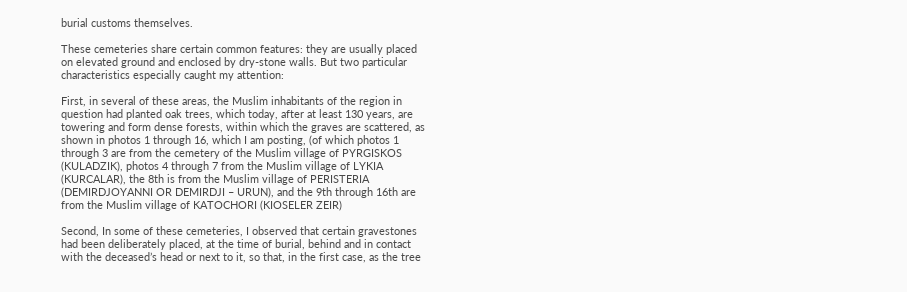burial customs themselves.

These cemeteries share certain common features: they are usually placed on elevated ground and enclosed by dry-stone walls. But two particular characteristics especially caught my attention:

First, in several of these areas, the Muslim inhabitants of the region in question had planted oak trees, which today, after at least 130 years, are towering and form dense forests, within which the graves are scattered, as shown in photos 1 through 16, which I am posting, (of which photos 1 through 3 are from the cemetery of the Muslim village of PYRGISKOS (KULADZIK), photos 4 through 7 from the Muslim village of LYKIA (KURCALAR), the 8th is from the Muslim village of PERISTERIA (DEMIRDJOYANNI OR DEMIRDJI – URUN), and the 9th through 16th are from the Muslim village of KATOCHORI (KIOSELER ZEIR)

Second, In some of these cemeteries, I observed that certain gravestones had been deliberately placed, at the time of burial, behind and in contact with the deceased’s head or next to it, so that, in the first case, as the tree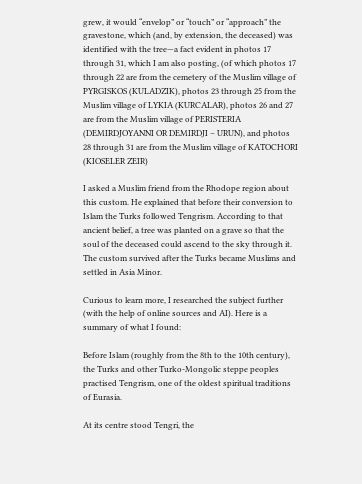grew, it would “envelop” or “touch” or “approach” the gravestone, which (and, by extension, the deceased) was identified with the tree—a fact evident in photos 17 through 31, which I am also posting, (of which photos 17 through 22 are from the cemetery of the Muslim village of PYRGISKOS (KULADZIK), photos 23 through 25 from the Muslim village of LYKIA (KURCALAR), photos 26 and 27 are from the Muslim village of PERISTERIA (DEMIRDJOYANNI OR DEMIRDJI – URUN), and photos 28 through 31 are from the Muslim village of KATOCHORI (KIOSELER ZEIR)

I asked a Muslim friend from the Rhodope region about this custom. He explained that before their conversion to Islam the Turks followed Tengrism. According to that ancient belief, a tree was planted on a grave so that the soul of the deceased could ascend to the sky through it. The custom survived after the Turks became Muslims and settled in Asia Minor.

Curious to learn more, I researched the subject further (with the help of online sources and AI). Here is a summary of what I found:

Before Islam (roughly from the 8th to the 10th century), the Turks and other Turko-Mongolic steppe peoples practised Tengrism, one of the oldest spiritual traditions of Eurasia.

At its centre stood Tengri, the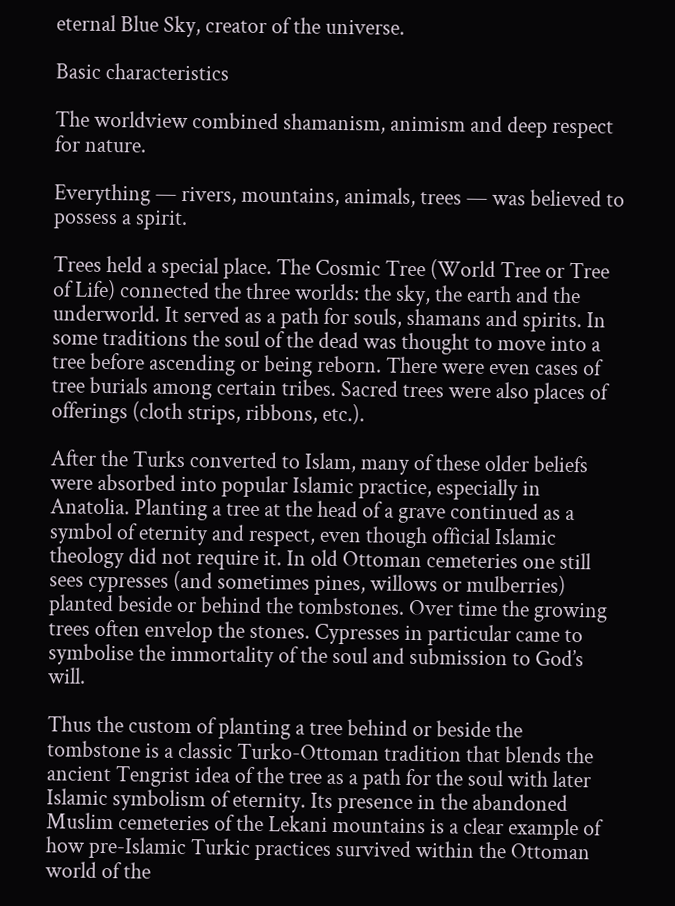eternal Blue Sky, creator of the universe.

Basic characteristics

The worldview combined shamanism, animism and deep respect for nature.

Everything — rivers, mountains, animals, trees — was believed to possess a spirit.

Trees held a special place. The Cosmic Tree (World Tree or Tree of Life) connected the three worlds: the sky, the earth and the underworld. It served as a path for souls, shamans and spirits. In some traditions the soul of the dead was thought to move into a tree before ascending or being reborn. There were even cases of tree burials among certain tribes. Sacred trees were also places of offerings (cloth strips, ribbons, etc.).

After the Turks converted to Islam, many of these older beliefs were absorbed into popular Islamic practice, especially in Anatolia. Planting a tree at the head of a grave continued as a symbol of eternity and respect, even though official Islamic theology did not require it. In old Ottoman cemeteries one still sees cypresses (and sometimes pines, willows or mulberries) planted beside or behind the tombstones. Over time the growing trees often envelop the stones. Cypresses in particular came to symbolise the immortality of the soul and submission to God’s will.

Thus the custom of planting a tree behind or beside the tombstone is a classic Turko-Ottoman tradition that blends the ancient Tengrist idea of the tree as a path for the soul with later Islamic symbolism of eternity. Its presence in the abandoned Muslim cemeteries of the Lekani mountains is a clear example of how pre-Islamic Turkic practices survived within the Ottoman world of the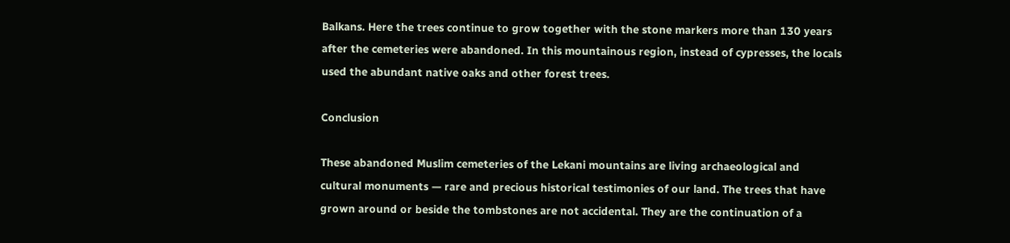Balkans. Here the trees continue to grow together with the stone markers more than 130 years after the cemeteries were abandoned. In this mountainous region, instead of cypresses, the locals used the abundant native oaks and other forest trees.

Conclusion

These abandoned Muslim cemeteries of the Lekani mountains are living archaeological and cultural monuments — rare and precious historical testimonies of our land. The trees that have grown around or beside the tombstones are not accidental. They are the continuation of a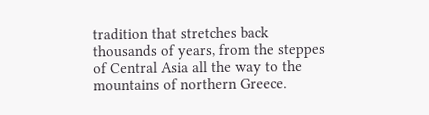tradition that stretches back thousands of years, from the steppes of Central Asia all the way to the mountains of northern Greece.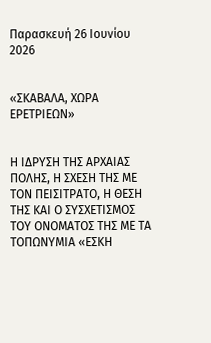Παρασκευή 26 Ιουνίου 2026


«ΣΚΑΒΑΛΑ, ΧΩΡΑ ΕΡΕΤΡΙΕΩΝ»


Η ΙΔΡΥΣΗ ΤΗΣ ΑΡΧΑΙΑΣ ΠΟΛΗΣ, Η ΣΧΕΣΗ ΤΗΣ ΜΕ ΤΟΝ ΠΕΙΣΙΤΡΑΤΟ, Η ΘΕΣΗ ΤΗΣ ΚΑΙ Ο ΣΥΣΧΕΤΙΣΜΟΣ ΤΟΥ ΟΝΟΜΑΤΟΣ ΤΗΣ ΜΕ ΤΑ ΤΟΠΩΝΥΜΙΑ «ΕΣΚΗ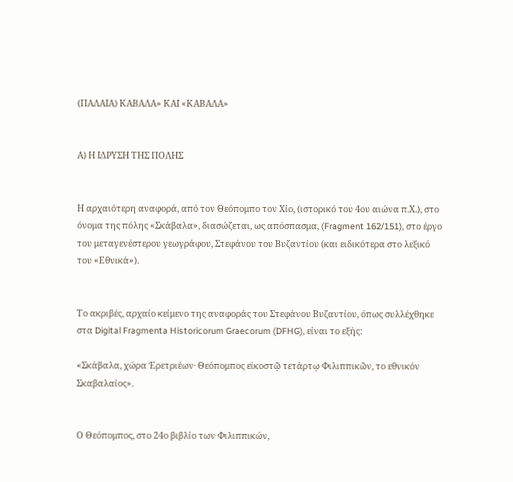(ΠΑΛΑΙΑ) ΚΑΒΑΛΑ» ΚΑΙ «ΚΑΒΑΛΑ»


Α) Η ΙΔΡΥΣΗ ΤΗΣ ΠΟΛΗΣ


Η αρχαιότερη αναφορά, από τον Θεόπομπο τον Χίο, (ιστορικό του 4ου αιώνα π.Χ.), στο όνομα της πόλης «Σκάβαλα», διασώζεται, ως απόσπασμα, (Fragment 162/151), στο έργο του μεταγενέστερου γεωγράφου, Στεφάνου του Βυζαντίου (και ειδικότερα στο λεξικό του «Εθνικά»).


Το ακριβές, αρχαίο κείμενο της αναφοράς του Στεφάνου Βυζαντίου, όπως συλλέχθηκε στα Digital Fragmenta Historicorum Graecorum (DFHG), είναι το εξής:

«Σκάβαλα, χώρα Ἐρετριέων· Θεόπομπος εἰκοστῷ τετάρτῳ Φιλιππικῶν, το εθνικόν Σκαβαλαίος».


Ο Θεόπομπος, στο 24ο βιβλίο των Φιλιππικών,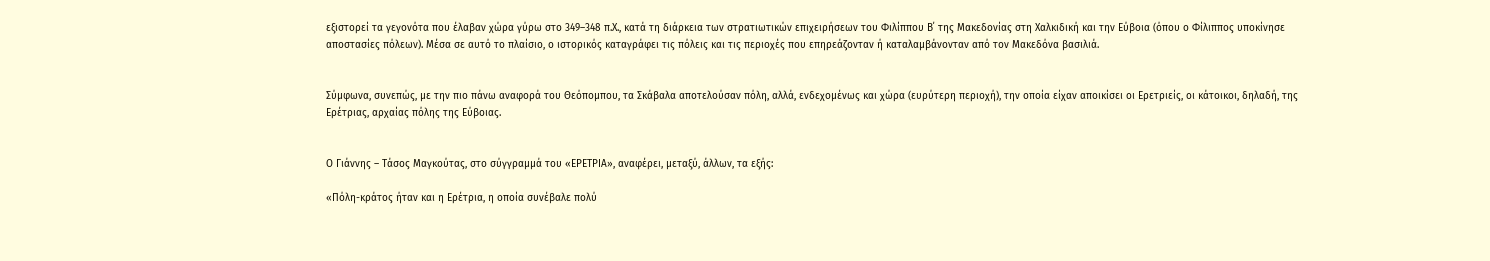εξιστορεί τα γεγονότα που έλαβαν χώρα γύρω στο 349–348 π.Χ., κατά τη διάρκεια των στρατιωτικών επιχειρήσεων του Φιλίππου Β΄ της Μακεδονίας στη Χαλκιδική και την Εύβοια (όπου ο Φίλιππος υποκίνησε αποστασίες πόλεων). Μέσα σε αυτό το πλαίσιο, ο ιστορικός καταγράφει τις πόλεις και τις περιοχές που επηρεάζονταν ή καταλαμβάνονταν από τον Μακεδόνα βασιλιά.


Σύμφωνα, συνεπώς, με την πιο πάνω αναφορά του Θεόπομπου, τα Σκάβαλα αποτελούσαν πόλη, αλλά, ενδεχομένως και χώρα (ευρύτερη περιοχή), την οποία είχαν αποικίσει οι Ερετριείς, οι κάτοικοι, δηλαδή, της Ερέτριας, αρχαίας πόλης της Εύβοιας.


Ο Γιάννης – Τάσος Μαγκούτας, στο σύγγραμμά του «ΕΡΕΤΡΙΑ», αναφέρει, μεταξύ, άλλων, τα εξής:

«Πόλη-κράτος ήταν και η Ερέτρια, η οποία συνέβαλε πολύ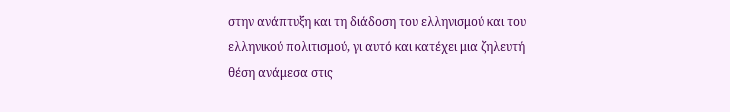στην ανάπτυξη και τη διάδοση του ελληνισμού και του ελληνικού πολιτισμού, γι αυτό και κατέχει μια ζηλευτή θέση ανάμεσα στις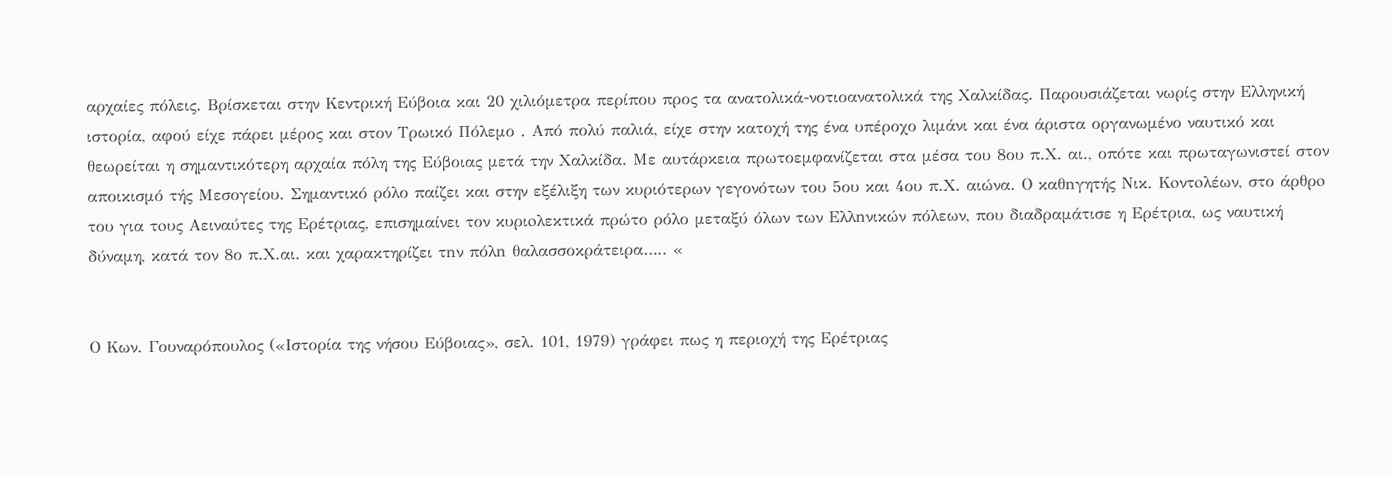αρχαίες πόλεις. Βρίσκεται στην Κεντρική Εύβοια και 20 χιλιόμετρα περίπου προς τα ανατολικά-νοτιοανατολικά της Χαλκίδας. Παρουσιάζεται νωρίς στην Ελληνική ιστορία, αφού είχε πάρει μέρος και στον Τρωικό Πόλεμο . Από πολύ παλιά, είχε στην κατοχή της ένα υπέροχο λιμάνι και ένα άριστα οργανωμένο ναυτικό και θεωρείται η σημαντικότερη αρχαία πόλη της Εύβοιας μετά την Χαλκίδα. Με αυτάρκεια πρωτοεμφανίζεται στα μέσα του 8ου π.Χ. αι., οπότε και πρωταγωνιστεί στον αποικισμό τής Μεσογείου. Σημαντικό ρόλο παίζει και στην εξέλιξη των κυριότερων γεγονότων του 5ου και 4ου π.Χ. αιώνα. Ο καθnγητής Νικ. Κoντoλέων, στο άρθρo του για τoυς Αειναύτες της Ερέτριας, επισημαίνει τον κυριoλεκτικά πρώτο ρόλο μεταξύ όλων των Ελλnνικών πόλεων, που διαδραμάτισε η Ερέτρια, ως ναυτική δύναμη, κατά τον 8ο π.Χ.αι. και χαρακτηρίζει τnν πόλn θαλασσοκράτειρα….. «


Ο Κων. Γουναρόπουλος («Ιστορία της νήσου Εύβοιας», σελ. 101, 1979) γράφει πως η περιοχή της Ερέτριας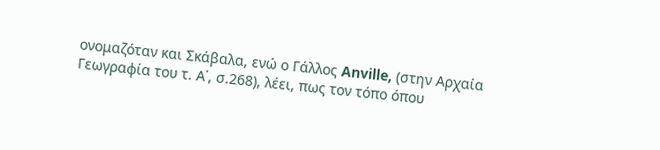ονομαζόταν και Σκάβαλα, ενώ ο Γάλλος Anville, (στην Αρχαία Γεωγραφία του τ. Α΄, σ.268), λέει, πως τον τόπο όπου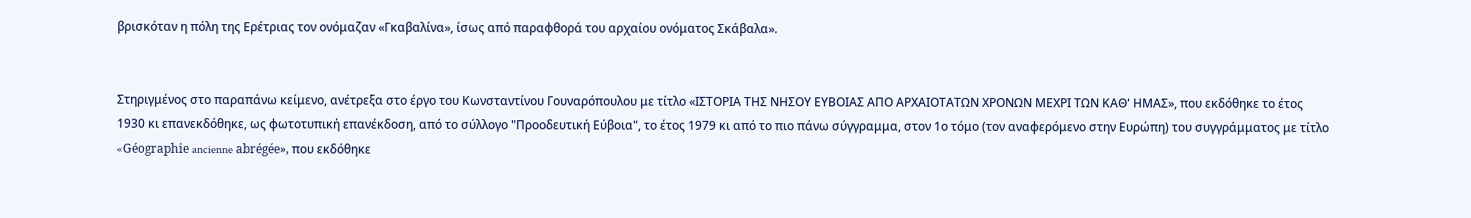βρισκόταν η πόλη της Ερέτριας τον ονόμαζαν «Γκαβαλίνα», ίσως από παραφθορά του αρχαίου ονόματος Σκάβαλα».


Στηριγμένος στο παραπάνω κείμενο, ανέτρεξα στο έργο του Κωνσταντίνου Γουναρόπουλου με τίτλο «ΙΣΤΟΡΙΑ ΤΗΣ ΝΗΣΟΥ ΕΥΒΟΙΑΣ ΑΠΟ ΑΡΧΑΙΟΤΑΤΩΝ ΧΡΟΝΩΝ ΜΕΧΡΙ ΤΩΝ ΚΑΘ' ΗΜΑΣ», που εκδόθηκε το έτος 1930 κι επανεκδόθηκε, ως φωτοτυπική επανέκδοση, από το σύλλογο "Προοδευτική Εύβοια", το έτος 1979 κι από το πιο πάνω σύγγραμμα, στον 1ο τόμο (τον αναφερόμενο στην Ευρώπη) του συγγράμματος με τίτλο «Géographie ancienne abrégée», που εκδόθηκε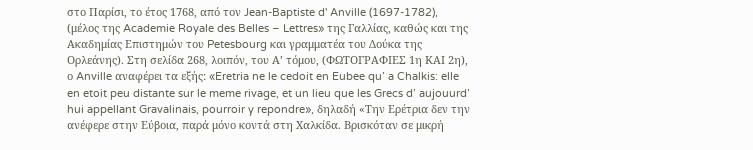στο Παρίσι, το έτος 1768, από τον Jean-Baptiste d' Anville (1697-1782), (μέλος της Academie Royale des Belles – Lettres» της Γαλλίας, καθώς και της Ακαδημίας Επιστημών του Petesbourg και γραμματέα του Δούκα της Ορλεάνης). Στη σελίδα 268, λοιπόν, του Α’ τόμου, (ΦΩΤΟΓΡΑΦΙΕΣ 1η ΚΑΙ 2η), ο Anville αναφέρει τα εξής: «Eretria ne le cedoit en Eubee qu’ a Chalkis: elle en etoit peu distante sur le meme rivage, et un lieu que les Grecs d’ aujouurd’ hui appellant Gravalinais, pourroir y repondre», δηλαδή «Την Ερέτρια δεν την ανέφερε στην Εύβοια, παρά μόνο κοντά στη Χαλκίδα. Βρισκόταν σε μικρή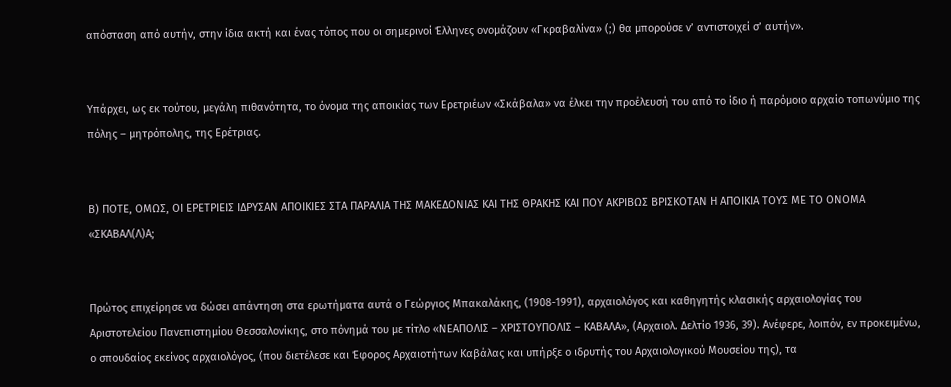απόσταση από αυτήν, στην ίδια ακτή και ένας τόπος που οι σημερινοί Έλληνες ονομάζουν «Γκραβαλίνα» (;) θα μπορούσε ν’ αντιστοιχεί σ’ αυτήν».


Υπάρχει, ως εκ τούτου, μεγάλη πιθανότητα, το όνομα της αποικίας των Ερετριέων «Σκάβαλα» να έλκει την προέλευσή του από το ίδιο ή παρόμοιο αρχαίο τοπωνύμιο της πόλης – μητρόπολης, της Ερέτριας.


Β) ΠΟΤΕ, ΟΜΩΣ, ΟΙ ΕΡΕΤΡΙΕΙΣ ΙΔΡΥΣΑΝ ΑΠΟΙΚΙΕΣ ΣΤΑ ΠΑΡΑΛΙΑ ΤΗΣ ΜΑΚΕΔΟΝΙΑΣ ΚΑΙ ΤΗΣ ΘΡΑΚΗΣ ΚΑΙ ΠΟΥ ΑΚΡΙΒΩΣ ΒΡΙΣΚΟΤΑΝ Η ΑΠΟΙΚΙΑ ΤΟΥΣ ΜΕ ΤΟ ΟΝΟΜΑ «ΣΚΑΒΑΛ(Λ)Α;


Πρώτος επιχείρησε να δώσει απάντηση στα ερωτήματα αυτά ο Γεώργιος Μπακαλάκης, (1908-1991), αρχαιολόγος και καθηγητής κλασικής αρχαιολογίας του Αριστοτελείου Πανεπιστημίου Θεσσαλονίκης, στο πόνημά του με τίτλο «ΝΕΑΠΟΛΙΣ – ΧΡΙΣΤΟΥΠΟΛΙΣ – ΚΑΒΑΛΑ», (Αρχαιολ. Δελτίο 1936, 39). Ανέφερε, λοιπόν, εν προκειμένω, ο σπουδαίος εκείνος αρχαιολόγος, (που διετέλεσε και Έφορος Αρχαιοτήτων Καβάλας και υπήρξε ο ιδρυτής του Αρχαιολογικού Μουσείου της), τα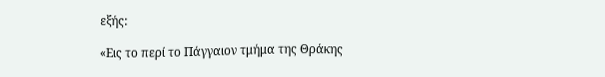εξής:

«Εις το περί το Πάγγαιον τμήμα της Θράκης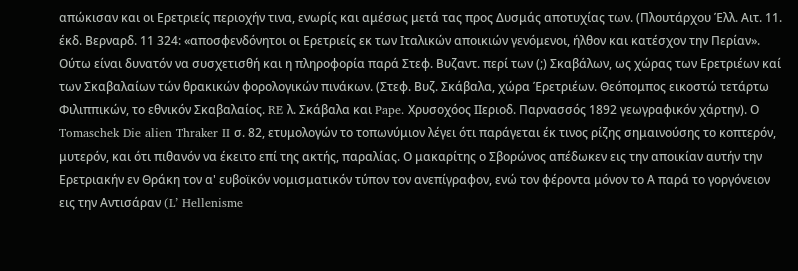απώκισαν και οι Ερετριείς περιοχήν τινα, ενωρίς και αμέσως μετά τας προς Δυσμάς αποτυχίας των. (Πλουτάρχου Έλλ. Αιτ. 11. έκδ. Βερναρδ. 11 324: «αποσφενδόνητοι οι Ερετριείς εκ των Ιταλικών αποικιών γενόμενοι, ήλθον και κατέσχον την Περίαν». Ούτω είναι δυνατόν να συσχετισθή και η πληροφορία παρά Στεφ. Βυζαντ. περί των (;) Σκαβάλων, ως χώρας των Ερετριέων καί των Σκαβαλαίων τών θρακικών φορολογικών πινάκων. (Στεφ. Βυζ. Σκάβαλα, χώρα Έρετριέων. Θεόπομπος εικοστώ τετάρτω Φιλιππικών, το εθνικόν Σκαβαλαίος. RE λ. Σκάβαλα και Pape. Χρυσοχόος ΙΙεριοδ. Παρνασσός 1892 γεωγραφικόν χάρτην). Ο Tomaschek Die alien Thraker II σ. 82, ετυμολογών το τοπωνύμιον λέγει ότι παράγεται έκ τινος ρίζης σημαινούσης το κοπτερόν, μυτερόν, και ότι πιθανόν να έκειτο επί της ακτής, παραλίας. Ο μακαρίτης ο Σβορώνος απέδωκεν εις την αποικίαν αυτήν την Ερετριακήν εν Θράκη τον α' ευβοϊκόν νομισματικόν τύπον τον ανεπίγραφον, ενώ τον φέροντα μόνον το Α παρά το γοργόνειον εις την Αντισάραν (L’ Hellenisme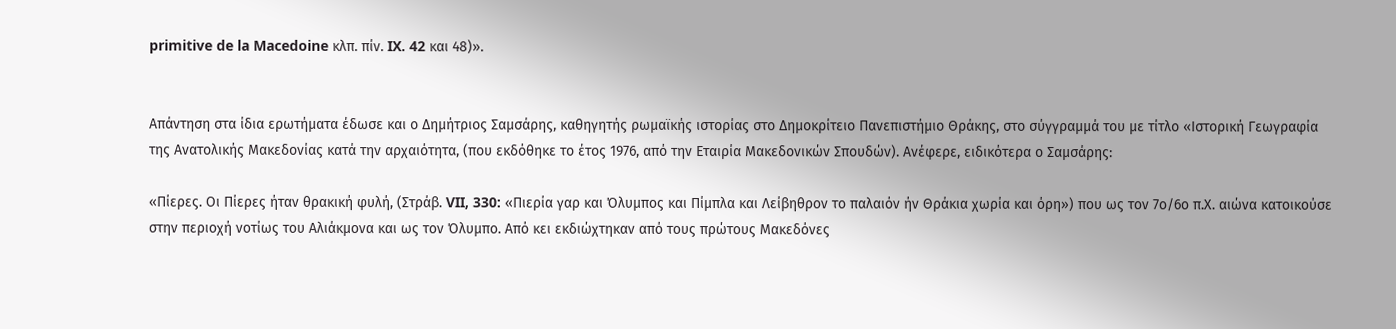primitive de la Macedoine κλπ. πίν. IX. 42 και 48)».


Απάντηση στα ίδια ερωτήματα έδωσε και ο Δημήτριος Σαμσάρης, καθηγητής ρωμαϊκής ιστορίας στο Δημοκρίτειο Πανεπιστήμιο Θράκης, στο σύγγραμμά του με τίτλο «Ιστορική Γεωγραφία της Ανατολικής Μακεδονίας κατά την αρχαιότητα, (που εκδόθηκε το έτος 1976, από την Εταιρία Μακεδονικών Σπουδών). Ανέφερε, ειδικότερα ο Σαμσάρης:

«Πίερες. Οι Πίερες ήταν θρακική φυλή, (Στράβ. VII, 330: «Πιερία γαρ και Όλυμπος και Πίμπλα και Λείβηθρον το παλαιόν ήν Θράκια χωρία και όρη») που ως τον 7ο/6ο π.Χ. αιώνα κατοικούσε στην περιοχή νοτίως του Αλιάκμονα και ως τον Όλυμπο. Από κει εκδιώχτηκαν από τους πρώτους Μακεδόνες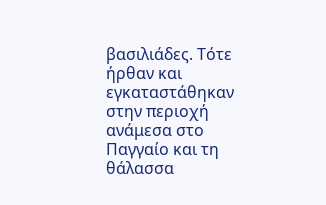βασιλιάδες. Τότε ήρθαν και εγκαταστάθηκαν στην περιοχή ανάμεσα στο Παγγαίο και τη θάλασσα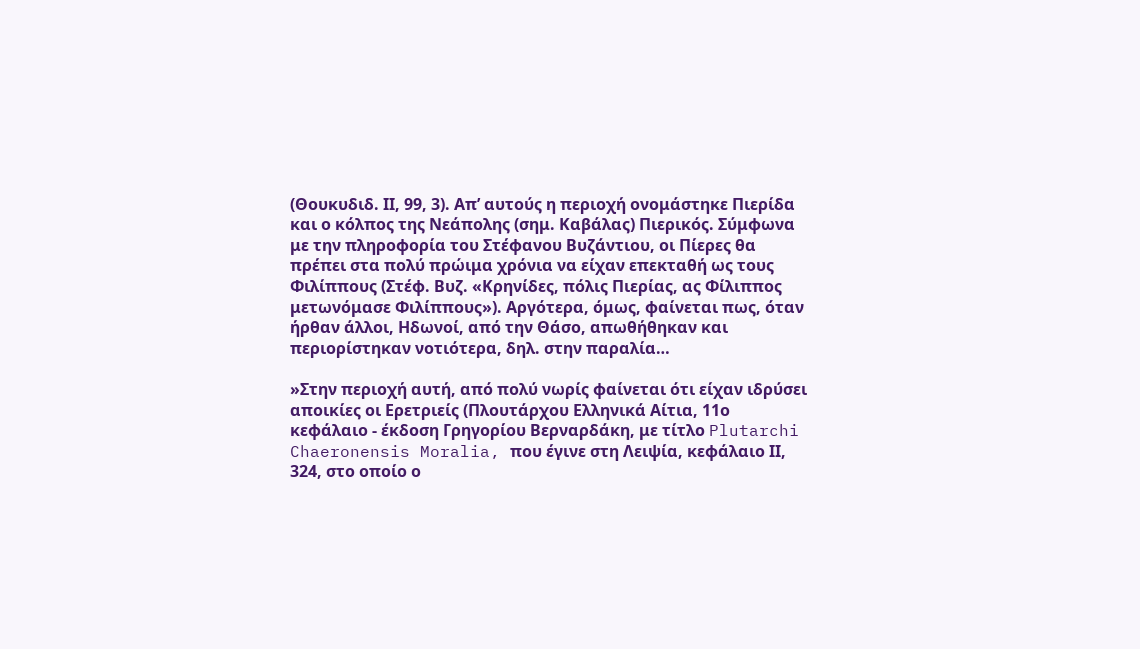(Θουκυδιδ. ΙΙ, 99, 3). Απ’ αυτούς η περιοχή ονομάστηκε Πιερίδα και ο κόλπος της Νεάπολης (σημ. Καβάλας) Πιερικός. Σύμφωνα με την πληροφορία του Στέφανου Βυζάντιου, οι Πίερες θα πρέπει στα πολύ πρώιμα χρόνια να είχαν επεκταθή ως τους Φιλίππους (Στέφ. Βυζ. «Κρηνίδες, πόλις Πιερίας, ας Φίλιππος μετωνόμασε Φιλίππους»). Αργότερα, όμως, φαίνεται πως, όταν ήρθαν άλλοι, Ηδωνοί, από την Θάσο, απωθήθηκαν και περιορίστηκαν νοτιότερα, δηλ. στην παραλία…

»Στην περιοχή αυτή, από πολύ νωρίς φαίνεται ότι είχαν ιδρύσει αποικίες οι Ερετριείς (Πλουτάρχου Ελληνικά Αίτια, 11ο κεφάλαιο - έκδοση Γρηγορίου Βερναρδάκη, με τίτλο Plutarchi Chaeronensis Moralia, που έγινε στη Λειψία, κεφάλαιο ΙΙ, 324, στο οποίο ο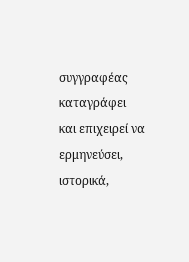συγγραφέας καταγράφει και επιχειρεί να ερμηνεύσει, ιστορικά,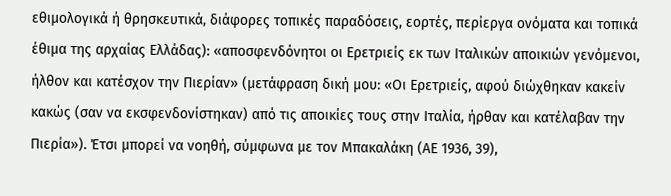εθιμολογικά ή θρησκευτικά, διάφορες τοπικές παραδόσεις, εορτές, περίεργα ονόματα και τοπικά έθιμα της αρχαίας Ελλάδας): «αποσφενδόνητοι οι Ερετριείς εκ των Ιταλικών αποικιών γενόμενοι, ήλθον και κατέσχον την Πιερίαν» (μετάφραση δική μου: «Οι Ερετριείς, αφού διώχθηκαν κακείν κακώς (σαν να εκσφενδονίστηκαν) από τις αποικίες τους στην Ιταλία, ήρθαν και κατέλαβαν την Πιερία»). Έτσι μπορεί να νοηθή, σύμφωνα με τον Μπακαλάκη (ΑΕ 1936, 39),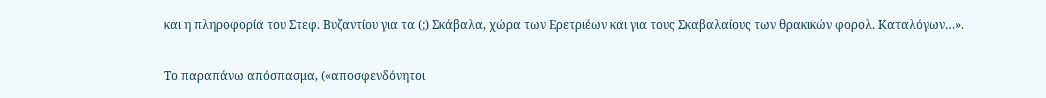και η πληροφορία του Στεφ. Βυζαντίου για τα (;) Σκάβαλα, χώρα των Ερετριέων και για τους Σκαβαλαίους των θρακικών φορολ. Καταλόγων…».


Το παραπάνω απόσπασμα, («αποσφενδόνητοι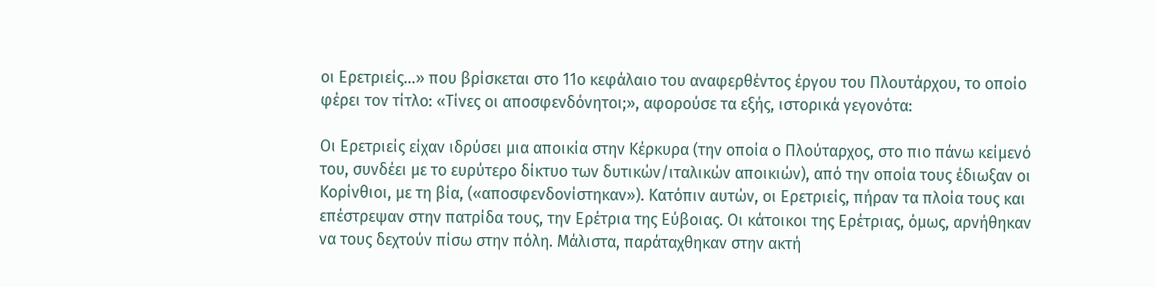οι Ερετριείς…» που βρίσκεται στο 11ο κεφάλαιο του αναφερθέντος έργου του Πλουτάρχου, το οποίο φέρει τον τίτλο: «Τίνες οι αποσφενδόνητοι;», αφορούσε τα εξής, ιστορικά γεγονότα:

Οι Ερετριείς είχαν ιδρύσει μια αποικία στην Κέρκυρα (την οποία ο Πλούταρχος, στο πιο πάνω κείμενό του, συνδέει με το ευρύτερο δίκτυο των δυτικών/ιταλικών αποικιών), από την οποία τους έδιωξαν οι Κορίνθιοι, με τη βία, («αποσφενδονίστηκαν»). Κατόπιν αυτών, οι Ερετριείς, πήραν τα πλοία τους και επέστρεψαν στην πατρίδα τους, την Ερέτρια της Εύβοιας. Οι κάτοικοι της Ερέτριας, όμως, αρνήθηκαν να τους δεχτούν πίσω στην πόλη. Μάλιστα, παράταχθηκαν στην ακτή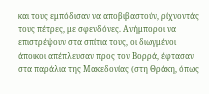και τους εμπόδισαν να αποβιβαστούν, ρίχνοντάς τους πέτρες, με σφενδόνες. Ανήμποροι να επιστρέψουν στα σπίτια τους, οι διωγμένοι άποικοι απέπλευσαν προς τον Βορρά, έφτασαν στα παράλια της Μακεδονίας (στη Θράκη, όπως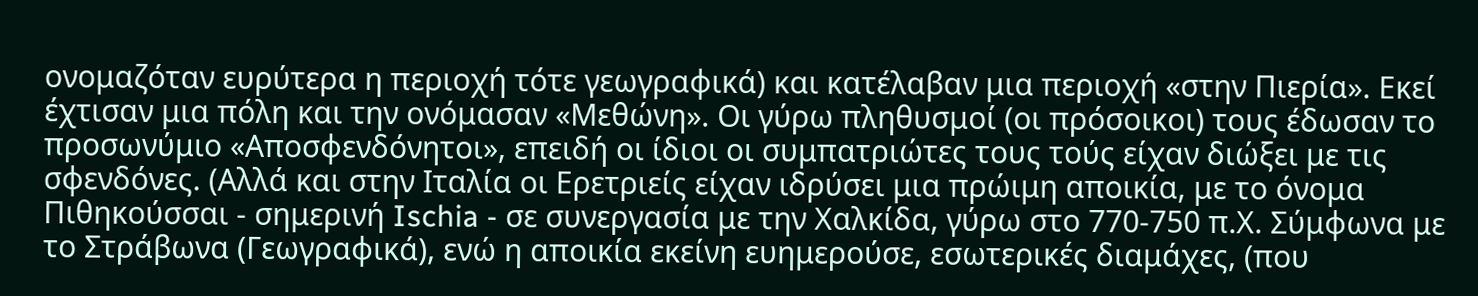ονομαζόταν ευρύτερα η περιοχή τότε γεωγραφικά) και κατέλαβαν μια περιοχή «στην Πιερία». Εκεί έχτισαν μια πόλη και την ονόμασαν «Μεθώνη». Οι γύρω πληθυσμοί (οι πρόσοικοι) τους έδωσαν το προσωνύμιο «Αποσφενδόνητοι», επειδή οι ίδιοι οι συμπατριώτες τους τούς είχαν διώξει με τις σφενδόνες. (Αλλά και στην Ιταλία οι Ερετριείς είχαν ιδρύσει μια πρώιμη αποικία, με το όνομα Πιθηκούσσαι - σημερινή Ischia - σε συνεργασία με την Χαλκίδα, γύρω στο 770-750 π.Χ. Σύμφωνα με το Στράβωνα (Γεωγραφικά), ενώ η αποικία εκείνη ευημερούσε, εσωτερικές διαμάχες, (που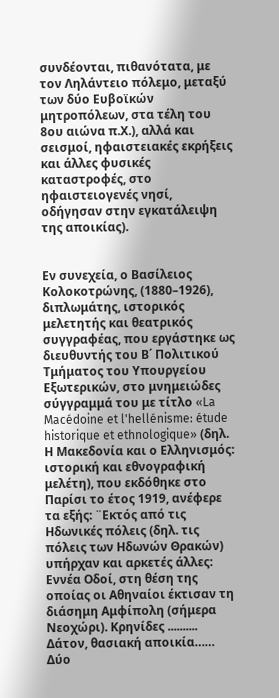συνδέονται, πιθανότατα, με τον Ληλάντειο πόλεμο, μεταξύ των δύο Ευβοϊκών μητροπόλεων, στα τέλη του 8ου αιώνα π.Χ.), αλλά και σεισμοί, ηφαιστειακές εκρήξεις και άλλες φυσικές καταστροφές, στο ηφαιστειογενές νησί, οδήγησαν στην εγκατάλειψη της αποικίας).


Εν συνεχεία, ο Βασίλειος Κολοκοτρώνης, (1880–1926), διπλωμάτης, ιστορικός μελετητής και θεατρικός συγγραφέας, που εργάστηκε ως διευθυντής του Β΄ Πολιτικού Τμήματος του Υπουργείου Εξωτερικών, στο μνημειώδες σύγγραμμά του με τίτλο «La Macédoine et l'hellénisme: étude historique et ethnologique» (δηλ. Η Μακεδονία και ο Ελληνισμός: ιστορική και εθνογραφική μελέτη), που εκδόθηκε στο Παρίσι το έτος 1919, ανέφερε τα εξής: ¨Εκτός από τις Ηδωνικές πόλεις (δηλ. τις πόλεις των Ηδωνών Θρακών) υπήρχαν και αρκετές άλλες: Εννέα Οδοί, στη θέση της οποίας οι Αθηναίοι έκτισαν τη διάσημη Αμφίπολη (σήμερα Νεοχώρι). Κρηνίδες .......... Δάτον, θασιακή αποικία…… Δύο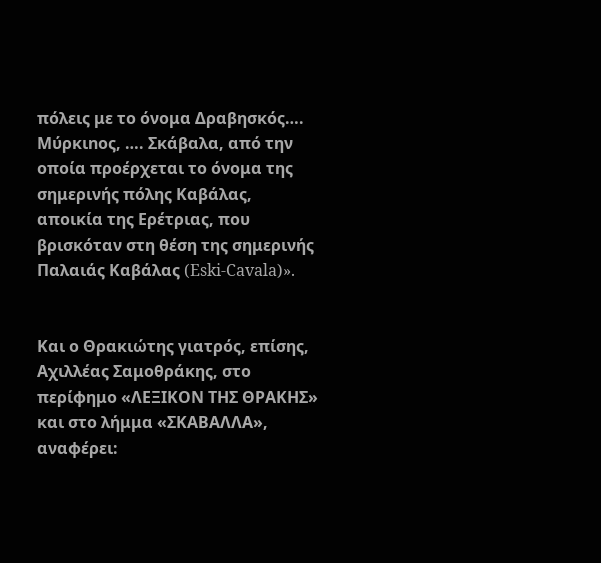πόλεις με το όνομα Δραβησκός…. Μύρκιnος, …. Σκάβαλα, από την οποία προέρχεται το όνομα της σημερινής πόλης Καβάλας, αποικία της Ερέτριας, που βρισκόταν στη θέση της σημερινής Παλαιάς Καβάλας (Eski-Cavala)».


Και ο Θρακιώτης γιατρός, επίσης, Αχιλλέας Σαμοθράκης, στο περίφημο «ΛΕΞΙΚΟΝ ΤΗΣ ΘΡΑΚΗΣ» και στο λήμμα «ΣΚΑΒΑΛΛΑ», αναφέρει: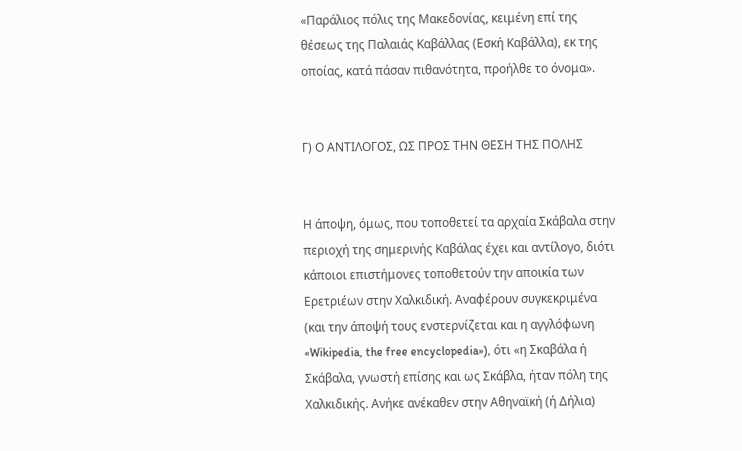«Παράλιος πόλις της Μακεδονίας, κειμένη επί της θέσεως της Παλαιάς Καβάλλας (Εσκή Καβάλλα), εκ της οποίας, κατά πάσαν πιθανότητα, προήλθε το όνομα».


Γ) Ο ΑΝΤΙΛΟΓΟΣ, ΩΣ ΠΡΟΣ ΤΗΝ ΘΕΣΗ ΤΗΣ ΠΟΛΗΣ


Η άποψη, όμως, που τοποθετεί τα αρχαία Σκάβαλα στην περιοχή της σημερινής Καβάλας έχει και αντίλογο, διότι κάποιοι επιστήμονες τοποθετούν την αποικία των Ερετριέων στην Χαλκιδική. Αναφέρουν συγκεκριμένα (και την άποψή τους ενστερνίζεται και η αγγλόφωνη «Wikipedia, the free encyclopedia»), ότι «η Σκαβάλα ή Σκάβαλα, γνωστή επίσης και ως Σκάβλα, ήταν πόλη της Χαλκιδικής. Ανήκε ανέκαθεν στην Αθηναϊκή (ή Δήλια)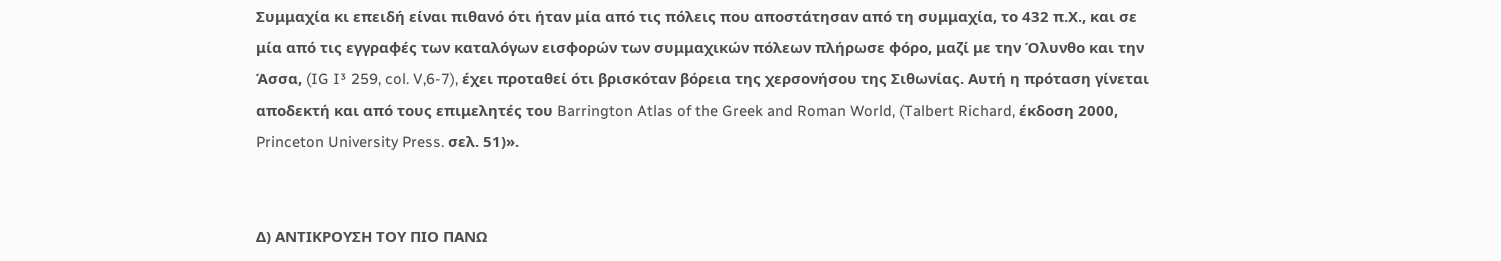Συμμαχία κι επειδή είναι πιθανό ότι ήταν μία από τις πόλεις που αποστάτησαν από τη συμμαχία, το 432 π.Χ., και σε μία από τις εγγραφές των καταλόγων εισφορών των συμμαχικών πόλεων πλήρωσε φόρο, μαζί με την Όλυνθο και την Άσσα, (IG I³ 259, col. V,6-7), έχει προταθεί ότι βρισκόταν βόρεια της χερσονήσου της Σιθωνίας. Αυτή η πρόταση γίνεται αποδεκτή και από τους επιμελητές του Barrington Atlas of the Greek and Roman World, (Talbert Richard, έκδοση 2000, Princeton University Press. σελ. 51)».


Δ) ΑΝΤΙΚΡΟΥΣΗ ΤΟΥ ΠΙΟ ΠΑΝΩ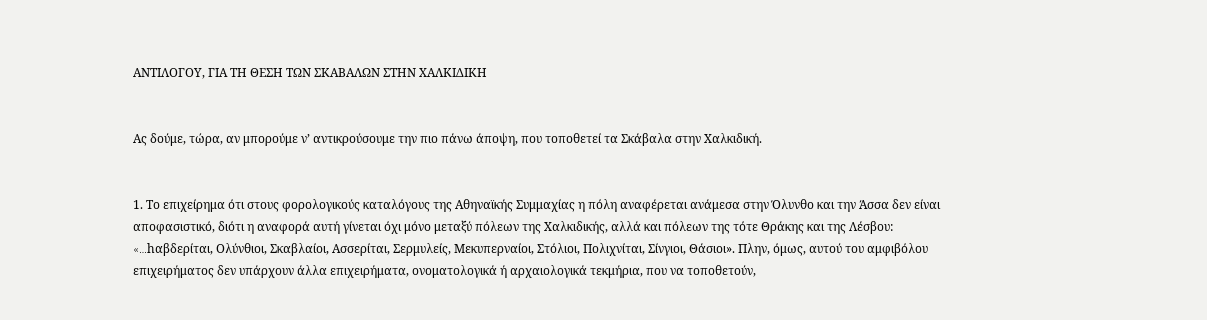ΑΝΤΙΛΟΓΟΥ, ΓΙΑ ΤΗ ΘΕΣΗ ΤΩΝ ΣΚΑΒΑΛΩΝ ΣΤΗΝ ΧΑΛΚΙΔΙΚΗ


Ας δούμε, τώρα, αν μπορούμε ν’ αντικρούσουμε την πιο πάνω άποψη, που τοποθετεί τα Σκάβαλα στην Χαλκιδική.


1. Το επιχείρημα ότι στους φορολογικούς καταλόγους της Αθηναϊκής Συμμαχίας η πόλη αναφέρεται ανάμεσα στην Όλυνθο και την Άσσα δεν είναι αποφασιστικό, διότι η αναφορά αυτή γίνεται όχι μόνο μεταξύ πόλεων της Χαλκιδικής, αλλά και πόλεων της τότε Θράκης και της Λέσβου: «…hαβδερίται, Ολύνθιοι, Σκαβλαίοι, Ασσερίται, Σερμυλείς, Μεκυπερναίοι, Στόλιοι, Πολιχνίται, Σίνγιοι, Θάσιοι». Πλην, όμως, αυτού του αμφιβόλου επιχειρήματος δεν υπάρχουν άλλα επιχειρήματα, ονοματολογικά ή αρχαιολογικά τεκμήρια, που να τοποθετούν,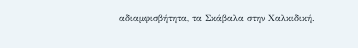αδιαμφισβήτητα, τα Σκάβαλα στην Χαλκιδική.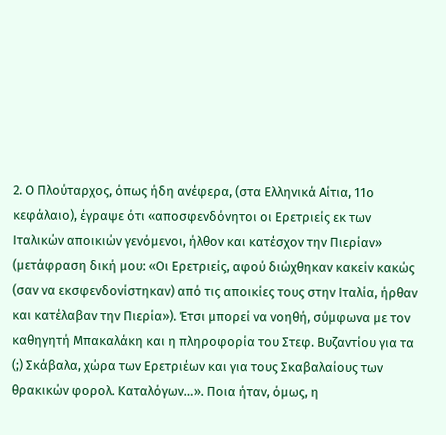2. Ο Πλούταρχος, όπως ήδη ανέφερα, (στα Ελληνικά Αίτια, 11ο κεφάλαιο), έγραψε ότι «αποσφενδόνητοι οι Ερετριείς εκ των Ιταλικών αποικιών γενόμενοι, ήλθον και κατέσχον την Πιερίαν» (μετάφραση δική μου: «Οι Ερετριείς, αφού διώχθηκαν κακείν κακώς (σαν να εκσφενδονίστηκαν) από τις αποικίες τους στην Ιταλία, ήρθαν και κατέλαβαν την Πιερία»). Έτσι μπορεί να νοηθή, σύμφωνα με τον καθηγητή Μπακαλάκη και η πληροφορία του Στεφ. Βυζαντίου για τα (;) Σκάβαλα, χώρα των Ερετριέων και για τους Σκαβαλαίους των θρακικών φορολ. Καταλόγων…». Ποια ήταν, όμως, η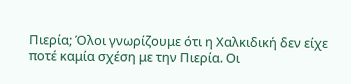Πιερία; Όλοι γνωρίζουμε ότι η Χαλκιδική δεν είχε ποτέ καμία σχέση με την Πιερία. Οι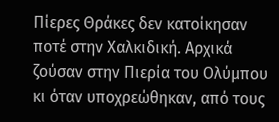Πίερες Θράκες δεν κατοίκησαν ποτέ στην Χαλκιδική. Αρχικά ζούσαν στην Πιερία του Ολύμπου κι όταν υποχρεώθηκαν, από τους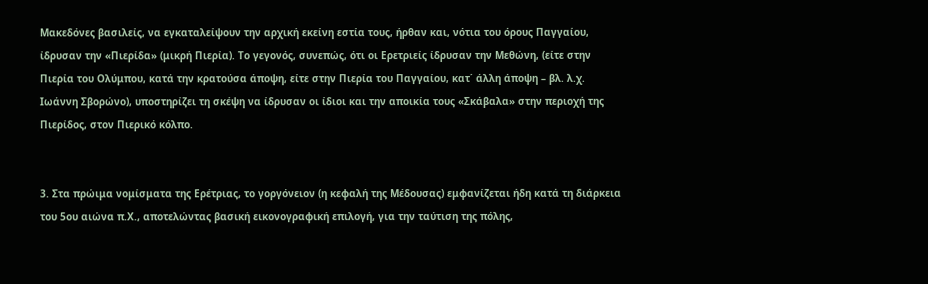Μακεδόνες βασιλείς, να εγκαταλείψουν την αρχική εκείνη εστία τους, ήρθαν και, νότια του όρους Παγγαίου, ίδρυσαν την «Πιερίδα» (μικρή Πιερία). Το γεγονός, συνεπώς, ότι οι Ερετριείς ίδρυσαν την Μεθώνη, (είτε στην Πιερία του Ολύμπου, κατά την κρατούσα άποψη, είτε στην Πιερία του Παγγαίου, κατ΄ άλλη άποψη – βλ. λ.χ. Ιωάννη Σβορώνο), υποστηρίζει τη σκέψη να ίδρυσαν οι ίδιοι και την αποικία τους «Σκάβαλα» στην περιοχή της Πιερίδος, στον Πιερικό κόλπο.


3. Στα πρώιμα νομίσματα της Ερέτριας, το γοργόνειον (η κεφαλή της Μέδουσας) εμφανίζεται ήδη κατά τη διάρκεια του 5ου αιώνα π.Χ., αποτελώντας βασική εικονογραφική επιλογή, για την ταύτιση της πόλης,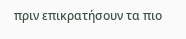πριν επικρατήσουν τα πιο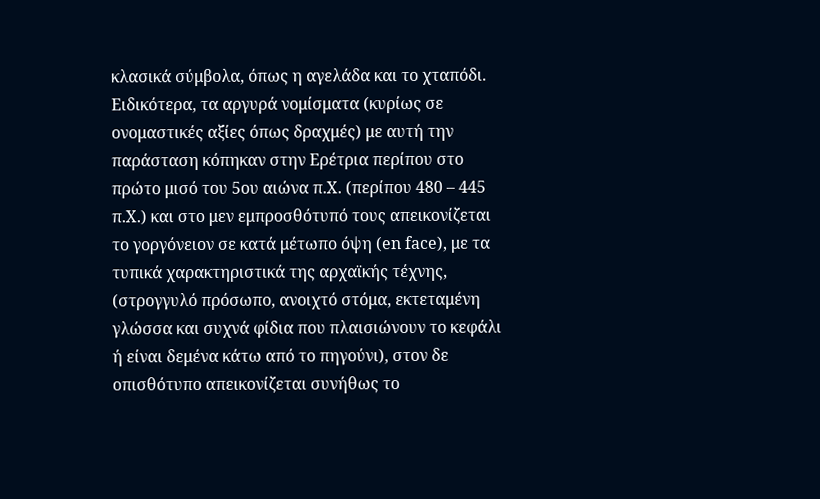κλασικά σύμβολα, όπως η αγελάδα και το χταπόδι. Ειδικότερα, τα αργυρά νομίσματα (κυρίως σε ονομαστικές αξίες όπως δραχμές) με αυτή την παράσταση κόπηκαν στην Ερέτρια περίπου στο πρώτο μισό του 5ου αιώνα π.Χ. (περίπου 480 – 445 π.Χ.) και στο μεν εμπροσθότυπό τους απεικονίζεται το γοργόνειον σε κατά μέτωπο όψη (en face), με τα τυπικά χαρακτηριστικά της αρχαϊκής τέχνης, (στρογγυλό πρόσωπο, ανοιχτό στόμα, εκτεταμένη γλώσσα και συχνά φίδια που πλαισιώνουν το κεφάλι ή είναι δεμένα κάτω από το πηγούνι), στον δε οπισθότυπο απεικονίζεται συνήθως το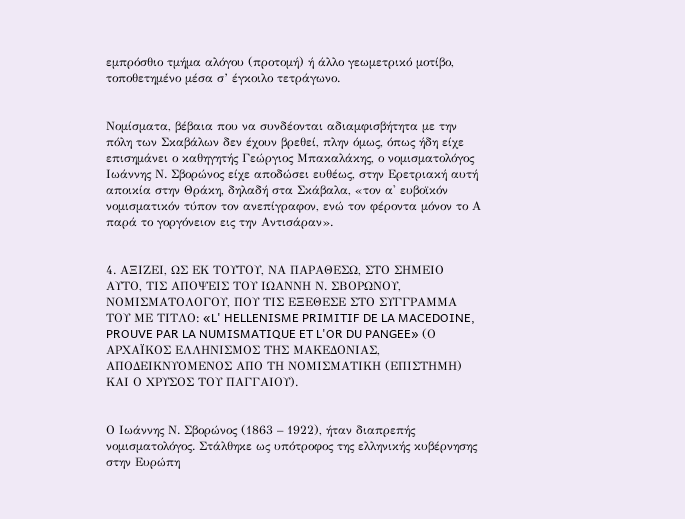εμπρόσθιο τμήμα αλόγου (προτομή) ή άλλο γεωμετρικό μοτίβο, τοποθετημένο μέσα σ’ έγκοιλο τετράγωνο.


Νομίσματα, βέβαια που να συνδέονται αδιαμφισβήτητα με την πόλη των Σκαβάλων δεν έχουν βρεθεί, πλην όμως, όπως ήδη είχε επισημάνει ο καθηγητής Γεώργιος Μπακαλάκης, ο νομισματολόγος Ιωάννης Ν. Σβορώνος είχε αποδώσει ευθέως, στην Ερετριακή αυτή αποικία στην Θράκη, δηλαδή στα Σκάβαλα, «τον α' ευβοϊκόν νομισματικόν τύπον τον ανεπίγραφον, ενώ τον φέροντα μόνον το Α παρά το γοργόνειον εις την Αντισάραν».


4. ΑΞΙΖΕΙ, ΩΣ ΕΚ ΤΟΥΤΟΥ, ΝΑ ΠΑΡΑΘΕΣΩ, ΣΤΟ ΣΗΜΕΙΟ ΑΥΤΟ, ΤΙΣ ΑΠΟΨΕΙΣ ΤΟΥ ΙΩΑΝΝΗ Ν. ΣΒΟΡΩΝΟΥ, ΝΟΜΙΣΜΑΤΟΛΟΓΟΥ, ΠΟΥ ΤΙΣ ΕΞΕΘΕΣΕ ΣΤΟ ΣΥΓΓΡΑΜΜΑ ΤΟΥ ΜΕ ΤΙΤΛΟ: «L' HELLENISME PRIMITIF DE LA MACEDOINE, PROUVE PAR LA NUMISMATIQUE ET L'OR DU PANGEE» (Ο ΑΡΧΑΪΚΟΣ ΕΛΛΗΝΙΣΜΟΣ ΤΗΣ ΜΑΚΕΔΟΝΙΑΣ, ΑΠΟΔΕΙΚΝΥΟΜΕΝΟΣ ΑΠΟ ΤΗ ΝΟΜΙΣΜΑΤΙΚΗ (ΕΠΙΣΤΗΜΗ) ΚΑΙ Ο ΧΡΥΣΟΣ ΤΟΥ ΠΑΓΓΑΙΟΥ).


Ο Ιωάννης Ν. Σβορώνος (1863 – 1922), ήταν διαπρεπής νομισματολόγος. Στάλθηκε ως υπότροφος της ελληνικής κυβέρνησης στην Ευρώπη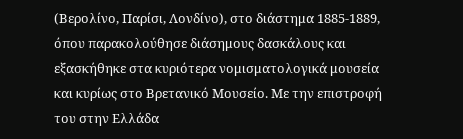(Βερολίνο, Παρίσι, Λονδίνο), στο διάστημα 1885-1889, όπου παρακολούθησε διάσημους δασκάλους και εξασκήθηκε στα κυριότερα νομισματολογικά μουσεία και κυρίως στο Βρετανικό Μουσείο. Με την επιστροφή του στην Ελλάδα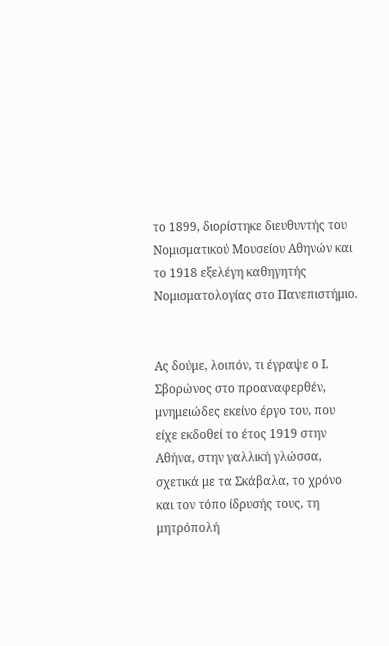το 1899, διορίστηκε διευθυντής του Νομισματικού Μουσείου Αθηνών και το 1918 εξελέγη καθηγητής Νομισματολογίας στο Πανεπιστήμιο.


Ας δούμε, λοιπόν, τι έγραψε ο Ι. Σβορώνος στο προαναφερθέν, μνημειώδες εκείνο έργο του, που είχε εκδοθεί το έτος 1919 στην Αθήνα, στην γαλλική γλώσσα, σχετικά με τα Σκάβαλα, το χρόνο και τον τόπο ίδρυσής τους, τη μητρόπολή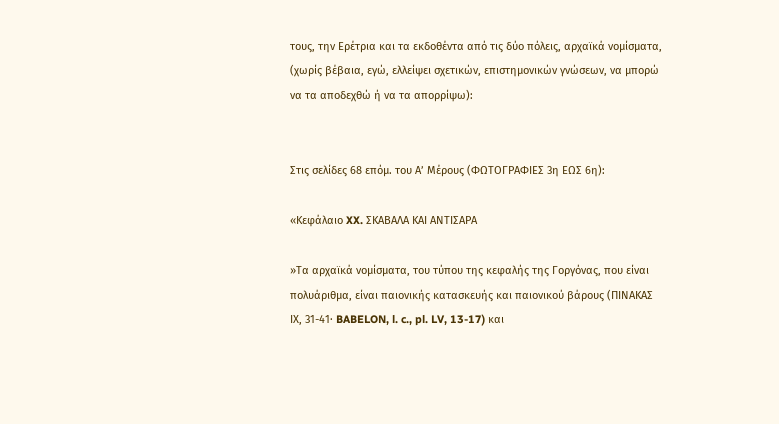τους, την Ερέτρια και τα εκδοθέντα από τις δύο πόλεις, αρχαϊκά νομίσματα, (χωρίς βέβαια, εγώ, ελλείψει σχετικών, επιστημονικών γνώσεων, να μπορώ να τα αποδεχθώ ή να τα απορρίψω):


Στις σελίδες 68 επόμ. του Α’ Μέρους (ΦΩΤΟΓΡΑΦΙΕΣ 3η ΕΩΣ 6η):

«Κεφάλαιο XX. ΣΚΑΒΑΛΑ ΚΑΙ ΑΝΤΙΣΑΡΑ

»Τα αρχαϊκά νομίσματα, του τύπου της κεφαλής της Γοργόνας, που είναι πολυάριθμα, είναι παιονικής κατασκευής και παιονικού βάρους (ΠΙΝΑΚΑΣ ΙΧ, 31-41· BABELON, l. c., pl. LV, 13-17) και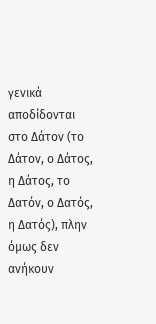γενικά αποδίδονται στο Δάτον (το Δάτον, ο Δάτος, η Δάτος, το Δατόν, ο Δατός, η Δατός), πλην όμως δεν ανήκουν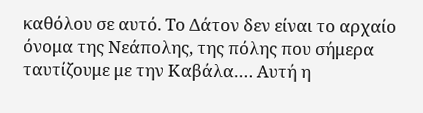καθόλου σε αυτό. Το Δάτον δεν είναι το αρχαίο όνομα της Νεάπολης, της πόλης που σήμερα ταυτίζουμε με την Καβάλα…. Αυτή η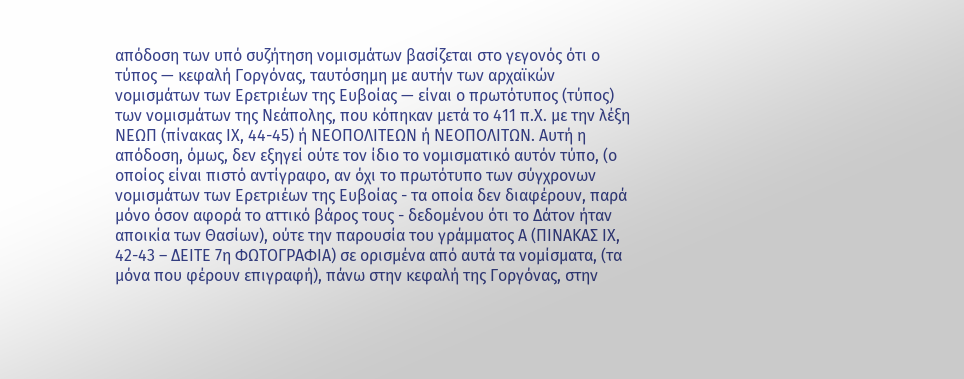απόδοση των υπό συζήτηση νομισμάτων βασίζεται στο γεγονός ότι ο τύπος — κεφαλή Γοργόνας, ταυτόσημη με αυτήν των αρχαϊκών νομισμάτων των Ερετριέων της Ευβοίας — είναι ο πρωτότυπος (τύπος) των νομισμάτων της Νεάπολης, που κόπηκαν μετά το 411 π.Χ. με την λέξη NEΩΠ (πίνακας ΙΧ, 44-45) ή ΝΕΟΠΟΛΙΤΕΩΝ ή NEΟΠΟΛΙΤΩΝ. Αυτή η απόδοση, όμως, δεν εξηγεί ούτε τον ίδιο το νομισματικό αυτόν τύπο, (ο οποίος είναι πιστό αντίγραφο, αν όχι το πρωτότυπο των σύγχρονων νομισμάτων των Ερετριέων της Ευβοίας - τα οποία δεν διαφέρουν, παρά μόνο όσον αφορά το αττικό βάρος τους - δεδομένου ότι το Δάτον ήταν αποικία των Θασίων), ούτε την παρουσία του γράμματος Α (ΠΙΝΑΚΑΣ ΙΧ, 42-43 – ΔΕΙΤΕ 7η ΦΩΤΟΓΡΑΦΙΑ) σε ορισμένα από αυτά τα νομίσματα, (τα μόνα που φέρουν επιγραφή), πάνω στην κεφαλή της Γοργόνας, στην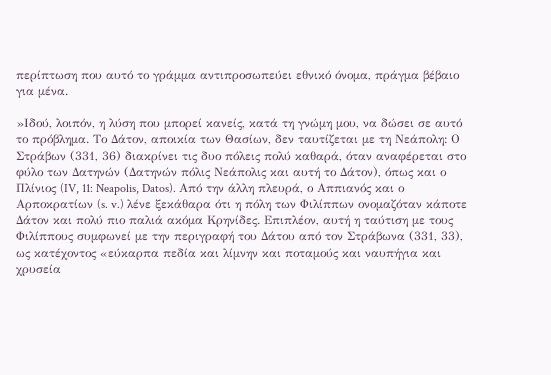περίπτωση που αυτό το γράμμα αντιπροσωπεύει εθνικό όνομα, πράγμα βέβαιο για μένα.

»Ιδού, λοιπόν, η λύση που μπορεί κανείς, κατά τη γνώμη μου, να δώσει σε αυτό το πρόβλημα. Το Δάτον, αποικία των Θασίων, δεν ταυτίζεται με τη Νεάπολη: Ο Στράβων (331, 36) διακρίνει τις δυο πόλεις πολύ καθαρά, όταν αναφέρεται στο φύλο των Δατηνών (Δατηνών πόλις Νεάπολις και αυτή το Δάτον), όπως και ο Πλίνιος (IV, 11: Neapolis, Datos). Από την άλλη πλευρά, ο Αππιανός και ο Αρποκρατίων (s. v.) λένε ξεκάθαρα ότι η πόλη των Φιλίππων ονομαζόταν κάποτε Δάτον και πολύ πιο παλιά ακόμα Κρηνίδες. Επιπλέον, αυτή η ταύτιση με τους Φιλίππους συμφωνεί με την περιγραφή του Δάτου από τον Στράβωνα (331, 33), ως κατέχοντος «εύκαρπα πεδία και λίμνην και ποταμούς και ναυπήγια και χρυσεία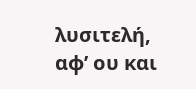λυσιτελή, αφ’ ου και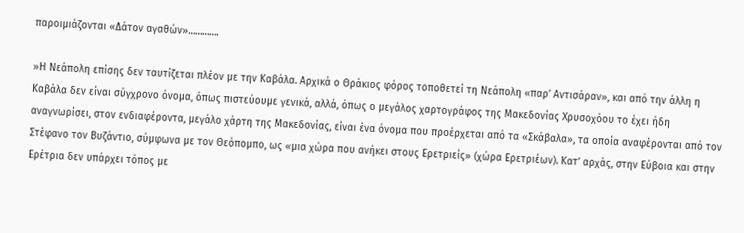παροιμιάζονται «Δάτον αγαθών»………….

»Η Νεάπολη επίσης δεν ταυτίζεται πλέον με την Καβάλα. Αρχικά ο Θράκιος φόρος τοποθετεί τη Νεάπολη «παρ’ Αντισάραν», και από την άλλη η Καβάλα δεν είναι σύγχρονο όνομα, όπως πιστεύουμε γενικά, αλλά, όπως ο μεγάλος χαρτογράφος της Μακεδονίας Χρυσοχόου το έχει ήδη αναγνωρίσει, στον ενδιαφέροντα, μεγάλο χάρτη της Μακεδονίας, είναι ένα όνομα που προέρχεται από τα «Σκάβαλα», τα οποία αναφέρονται από τον Στέφανο τον Βυζάντιο, σύμφωνα με τον Θεόπομπο, ως «μια χώρα που ανήκει στους Ερετριείς» (χώρα Ερετριέων). Κατ’ αρχάς, στην Εύβοια και στην Ερέτρια δεν υπάρχει τόπος με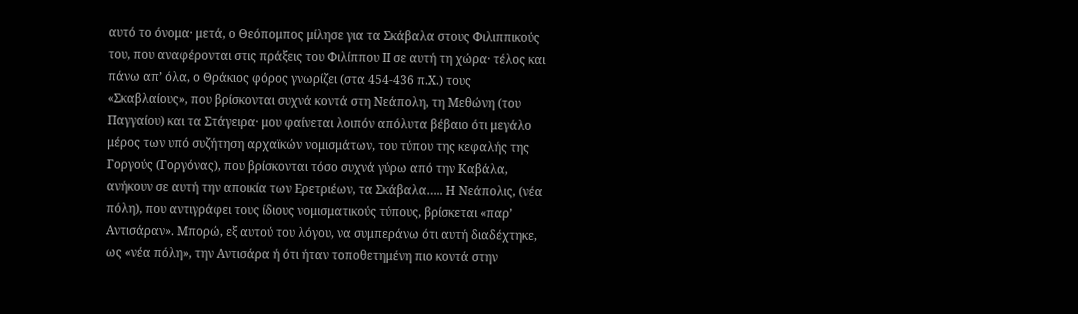αυτό το όνομα· μετά, ο Θεόπομπος μίλησε για τα Σκάβαλα στους Φιλιππικούς του, που αναφέρονται στις πράξεις του Φιλίππου ΙΙ σε αυτή τη χώρα· τέλος και πάνω απ’ όλα, ο Θράκιος φόρος γνωρίζει (στα 454-436 π.Χ.) τους «Σκαβλαίους», που βρίσκονται συχνά κοντά στη Νεάπολη, τη Μεθώνη (του Παγγαίου) και τα Στάγειρα· μου φαίνεται λοιπόν απόλυτα βέβαιο ότι μεγάλο μέρος των υπό συζήτηση αρχαϊκών νομισμάτων, του τύπου της κεφαλής της Γοργούς (Γοργόνας), που βρίσκονται τόσο συχνά γύρω από την Καβάλα, ανήκουν σε αυτή την αποικία των Ερετριέων, τα Σκάβαλα….. Η Νεάπολις, (νέα πόλη), που αντιγράφει τους ίδιους νομισματικούς τύπους, βρίσκεται «παρ’ Αντισάραν». Μπορώ, εξ αυτού του λόγου, να συμπεράνω ότι αυτή διαδέχτηκε, ως «νέα πόλη», την Αντισάρα ή ότι ήταν τοποθετημένη πιο κοντά στην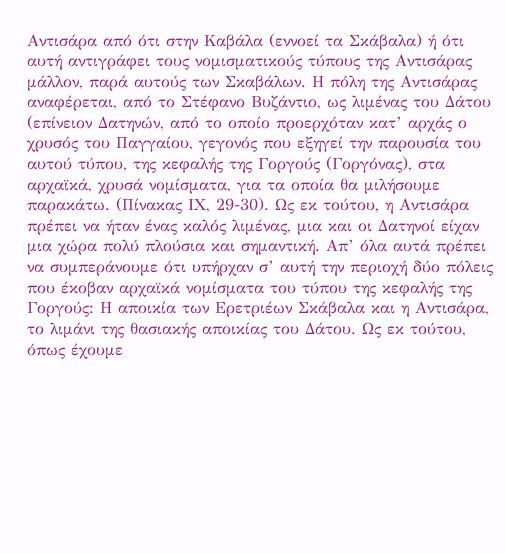Αντισάρα από ότι στην Καβάλα (εννοεί τα Σκάβαλα) ή ότι αυτή αντιγράφει τους νομισματικούς τύπους της Αντισάρας μάλλον, παρά αυτούς των Σκαβάλων. Η πόλη της Αντισάρας αναφέρεται, από το Στέφανο Βυζάντιο, ως λιμένας του Δάτου (επίνειον Δατηνών, από το οποίο προερχόταν κατ’ αρχάς ο χρυσός του Παγγαίου, γεγονός που εξηγεί την παρουσία του αυτού τύπου, της κεφαλής της Γοργούς (Γοργόνας), στα αρχαϊκά, χρυσά νομίσματα, για τα οποία θα μιλήσουμε παρακάτω. (Πίνακας ΙΧ, 29-30). Ως εκ τούτου, η Αντισάρα πρέπει να ήταν ένας καλός λιμένας, μια και οι Δατηνοί είχαν μια χώρα πολύ πλούσια και σημαντική. Απ’ όλα αυτά πρέπει να συμπεράνουμε ότι υπήρχαν σ’ αυτή την περιοχή δύο πόλεις που έκοβαν αρχαϊκά νομίσματα του τύπου της κεφαλής της Γοργούς: Η αποικία των Ερετριέων Σκάβαλα και η Αντισάρα, το λιμάνι της θασιακής αποικίας του Δάτου. Ως εκ τούτου, όπως έχουμε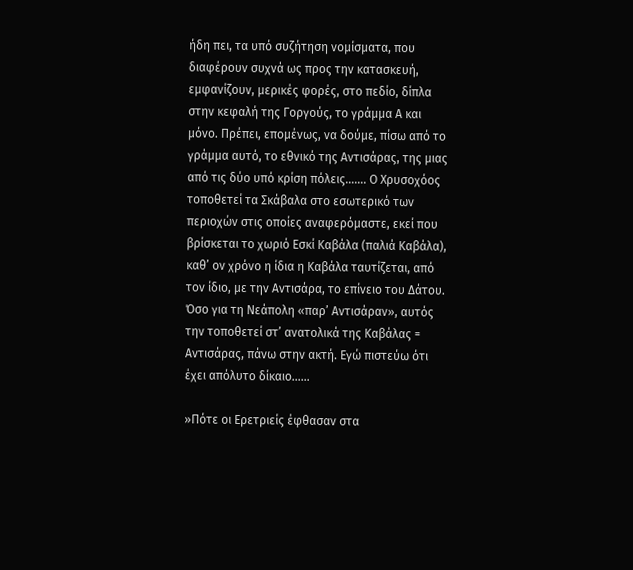ήδη πει, τα υπό συζήτηση νομίσματα, που διαφέρουν συχνά ως προς την κατασκευή, εμφανίζουν, μερικές φορές, στο πεδίο, δίπλα στην κεφαλή της Γοργούς, το γράμμα Α και μόνο. Πρέπει, επομένως, να δούμε, πίσω από το γράμμα αυτό, το εθνικό της Αντισάρας, της μιας από τις δύο υπό κρίση πόλεις……. Ο Χρυσοχόος τοποθετεί τα Σκάβαλα στο εσωτερικό των περιοχών στις οποίες αναφερόμαστε, εκεί που βρίσκεται το χωριό Εσκί Καβάλα (παλιά Καβάλα), καθ’ ον χρόνο η ίδια η Καβάλα ταυτίζεται, από τον ίδιο, με την Αντισάρα, το επίνειο του Δάτου. Όσο για τη Νεάπολη «παρ’ Αντισάραν», αυτός την τοποθετεί στ’ ανατολικά της Καβάλας = Αντισάρας, πάνω στην ακτή. Εγώ πιστεύω ότι έχει απόλυτο δίκαιο……

»Πότε οι Ερετριείς έφθασαν στα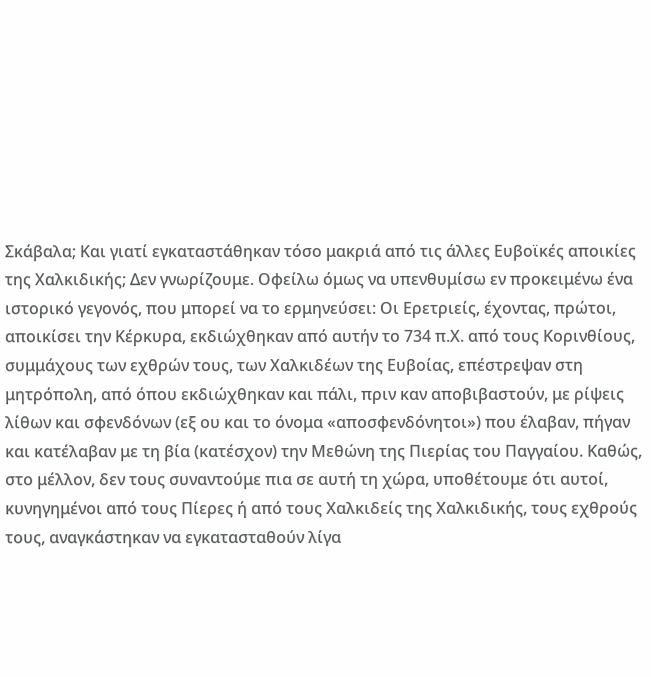Σκάβαλα; Και γιατί εγκαταστάθηκαν τόσο μακριά από τις άλλες Ευβοϊκές αποικίες της Χαλκιδικής; Δεν γνωρίζουμε. Οφείλω όμως να υπενθυμίσω εν προκειμένω ένα ιστορικό γεγονός, που μπορεί να το ερμηνεύσει: Οι Ερετριείς, έχοντας, πρώτοι, αποικίσει την Κέρκυρα, εκδιώχθηκαν από αυτήν το 734 π.Χ. από τους Κορινθίους, συμμάχους των εχθρών τους, των Χαλκιδέων της Ευβοίας, επέστρεψαν στη μητρόπολη, από όπου εκδιώχθηκαν και πάλι, πριν καν αποβιβαστούν, με ρίψεις λίθων και σφενδόνων (εξ ου και το όνομα «αποσφενδόνητοι») που έλαβαν, πήγαν και κατέλαβαν με τη βία (κατέσχον) την Μεθώνη της Πιερίας του Παγγαίου. Καθώς, στο μέλλον, δεν τους συναντούμε πια σε αυτή τη χώρα, υποθέτουμε ότι αυτοί, κυνηγημένοι από τους Πίερες ή από τους Χαλκιδείς της Χαλκιδικής, τους εχθρούς τους, αναγκάστηκαν να εγκατασταθούν λίγα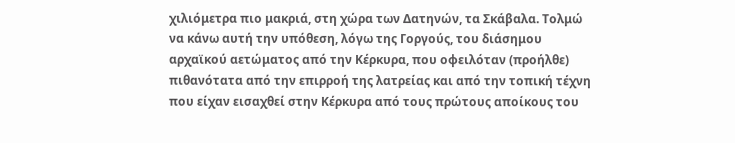χιλιόμετρα πιο μακριά, στη χώρα των Δατηνών, τα Σκάβαλα. Τολμώ να κάνω αυτή την υπόθεση, λόγω της Γοργούς, του διάσημου αρχαϊκού αετώματος από την Κέρκυρα, που οφειλόταν (προήλθε) πιθανότατα από την επιρροή της λατρείας και από την τοπική τέχνη που είχαν εισαχθεί στην Κέρκυρα από τους πρώτους αποίκους του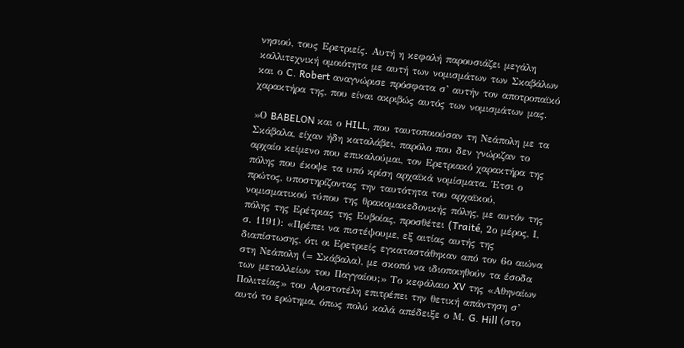νησιού, τους Ερετριείς. Αυτή η κεφαλή παρουσιάζει μεγάλη καλλιτεχνική ομοιότητα με αυτή των νομισμάτων των Σκαβάλων και ο C. Robert αναγνώρισε πρόσφατα σ’ αυτήν τον αποτροπαϊκό χαρακτήρα της, που είναι ακριβώς αυτός των νομισμάτων μας.

»Ο BABELON και ο HILL, που ταυτοποιούσαν τη Νεάπολη με τα Σκάβαλα, είχαν ήδη καταλάβει, παρόλο που δεν γνώριζαν το αρχαίο κείμενο που επικαλούμαι, τον Ερετριακό χαρακτήρα της πόλης που έκοψε τα υπό κρίση αρχαϊκά νομίσματα. Έτσι ο πρώτος, υποστηρίζοντας την ταυτότητα του αρχαϊκού, νομισματικού τύπου της θρακομακεδονικής πόλης, με αυτόν της πόλης της Ερέτριας της Ευβοίας, προσθέτει (Traité, 2ο μέρος, Ι, σ. 1191): «Πρέπει να πιστέψουμε, εξ αιτίας αυτής της διαπίστωσης, ότι οι Ερετριείς εγκαταστάθηκαν από τον 6ο αιώνα στη Νεάπολη (= Σκάβαλα), με σκοπό να ιδιοποιηθούν τα έσοδα των μεταλλείων του Παγγαίου;» Το κεφάλαιο XV της «Αθηναίων Πολιτείας» του Αριστοτέλη επιτρέπει την θετική απάντηση σ’ αυτό το ερώτημα, όπως πολύ καλά απέδειξε ο Μ. G. Hill (στο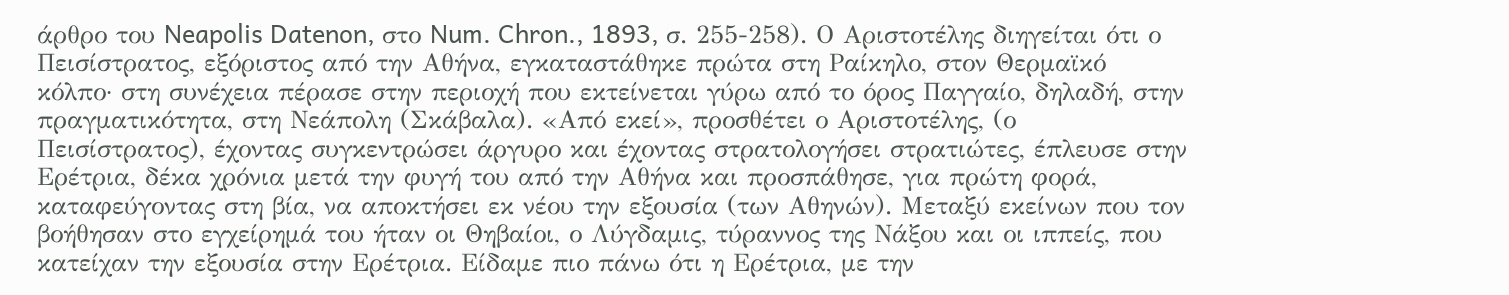άρθρο του Neapolis Datenon, στο Num. Chron., 1893, σ. 255-258). Ο Αριστοτέλης διηγείται ότι ο Πεισίστρατος, εξόριστος από την Αθήνα, εγκαταστάθηκε πρώτα στη Ραίκηλο, στον Θερμαϊκό κόλπο· στη συνέχεια πέρασε στην περιοχή που εκτείνεται γύρω από το όρος Παγγαίο, δηλαδή, στην πραγματικότητα, στη Νεάπολη (Σκάβαλα). «Από εκεί», προσθέτει ο Αριστοτέλης, (ο Πεισίστρατος), έχοντας συγκεντρώσει άργυρο και έχοντας στρατολογήσει στρατιώτες, έπλευσε στην Ερέτρια, δέκα χρόνια μετά την φυγή του από την Αθήνα και προσπάθησε, για πρώτη φορά, καταφεύγοντας στη βία, να αποκτήσει εκ νέου την εξουσία (των Αθηνών). Μεταξύ εκείνων που τον βοήθησαν στο εγχείρημά του ήταν οι Θηβαίοι, ο Λύγδαμις, τύραννος της Νάξου και οι ιππείς, που κατείχαν την εξουσία στην Ερέτρια. Είδαμε πιο πάνω ότι η Ερέτρια, με την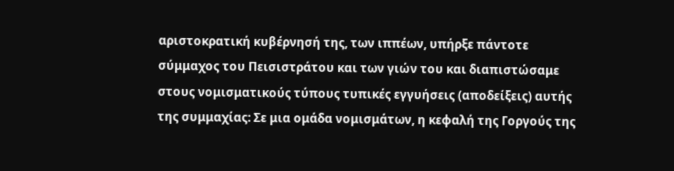αριστοκρατική κυβέρνησή της, των ιππέων, υπήρξε πάντοτε σύμμαχος του Πεισιστράτου και των γιών του και διαπιστώσαμε στους νομισματικούς τύπους τυπικές εγγυήσεις (αποδείξεις) αυτής της συμμαχίας: Σε μια ομάδα νομισμάτων, η κεφαλή της Γοργούς της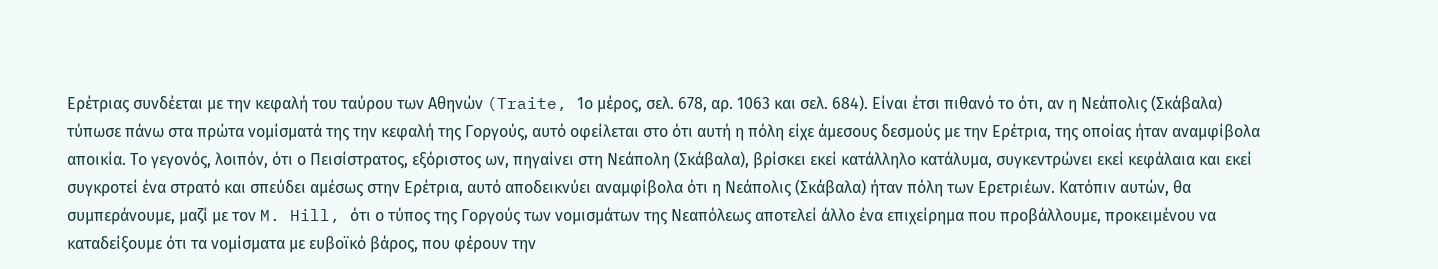Ερέτριας συνδέεται με την κεφαλή του ταύρου των Αθηνών (Traite, 1ο μέρος, σελ. 678, αρ. 1063 και σελ. 684). Είναι έτσι πιθανό το ότι, αν η Νεάπολις (Σκάβαλα) τύπωσε πάνω στα πρώτα νομίσματά της την κεφαλή της Γοργούς, αυτό οφείλεται στο ότι αυτή η πόλη είχε άμεσους δεσμούς με την Ερέτρια, της οποίας ήταν αναμφίβολα αποικία. Το γεγονός, λοιπόν, ότι ο Πεισίστρατος, εξόριστος ων, πηγαίνει στη Νεάπολη (Σκάβαλα), βρίσκει εκεί κατάλληλο κατάλυμα, συγκεντρώνει εκεί κεφάλαια και εκεί συγκροτεί ένα στρατό και σπεύδει αμέσως στην Ερέτρια, αυτό αποδεικνύει αναμφίβολα ότι η Νεάπολις (Σκάβαλα) ήταν πόλη των Ερετριέων. Κατόπιν αυτών, θα συμπεράνουμε, μαζί με τον M. Hill, ότι ο τύπος της Γοργούς των νομισμάτων της Νεαπόλεως αποτελεί άλλο ένα επιχείρημα που προβάλλουμε, προκειμένου να καταδείξουμε ότι τα νομίσματα με ευβοϊκό βάρος, που φέρουν την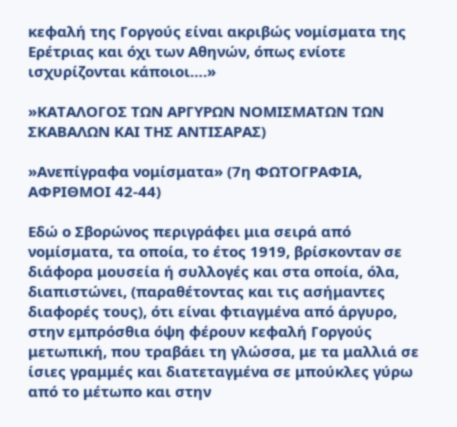κεφαλή της Γοργούς είναι ακριβώς νομίσματα της Ερέτριας και όχι των Αθηνών, όπως ενίοτε ισχυρίζονται κάποιοι….»

»ΚΑΤΑΛΟΓΟΣ ΤΩΝ ΑΡΓΥΡΩΝ ΝΟΜΙΣΜΑΤΩΝ ΤΩΝ ΣΚΑΒΑΛΩΝ ΚΑΙ ΤΗΣ ΑΝΤΙΣΑΡΑΣ)

»Ανεπίγραφα νομίσματα» (7η ΦΩΤΟΓΡΑΦΙΑ, ΑΦΡΙΘΜΟΙ 42-44)

Εδώ ο Σβορώνος περιγράφει μια σειρά από νομίσματα, τα οποία, το έτος 1919, βρίσκονταν σε διάφορα μουσεία ή συλλογές και στα οποία, όλα, διαπιστώνει, (παραθέτοντας και τις ασήμαντες διαφορές τους), ότι είναι φτιαγμένα από άργυρο, στην εμπρόσθια όψη φέρουν κεφαλή Γοργούς μετωπική, που τραβάει τη γλώσσα, με τα μαλλιά σε ίσιες γραμμές και διατεταγμένα σε μπούκλες γύρω από το μέτωπο και στην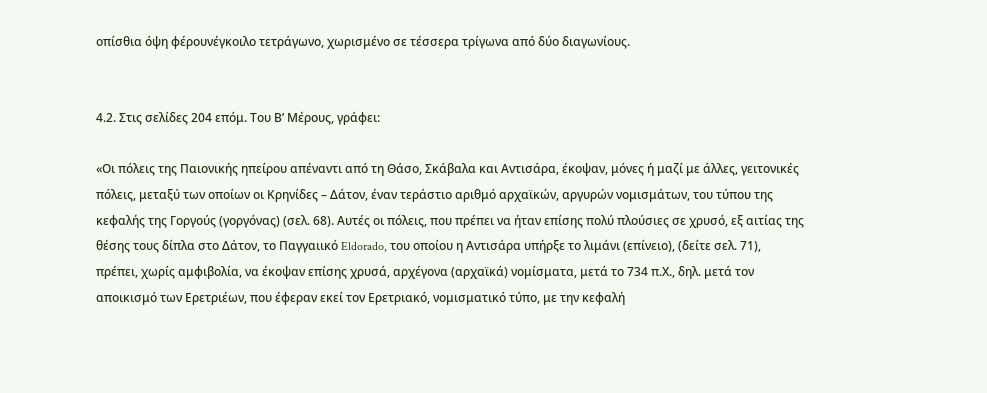οπίσθια όψη φέρουνέγκοιλο τετράγωνο, χωρισμένο σε τέσσερα τρίγωνα από δύο διαγωνίους.


4.2. Στις σελίδες 204 επόμ. Του Β’ Μέρους, γράφει:

«Οι πόλεις της Παιονικής ηπείρου απέναντι από τη Θάσο, Σκάβαλα και Αντισάρα, έκοψαν, μόνες ή μαζί με άλλες, γειτονικές πόλεις, μεταξύ των οποίων οι Κρηνίδες – Δάτον, έναν τεράστιο αριθμό αρχαϊκών, αργυρών νομισμάτων, του τύπου της κεφαλής της Γοργούς (γοργόνας) (σελ. 68). Αυτές οι πόλεις, που πρέπει να ήταν επίσης πολύ πλούσιες σε χρυσό, εξ αιτίας της θέσης τους δίπλα στο Δάτον, το Παγγαιικό Eldorado, του οποίου η Αντισάρα υπήρξε το λιμάνι (επίνειο), (δείτε σελ. 71), πρέπει, χωρίς αμφιβολία, να έκοψαν επίσης χρυσά, αρχέγονα (αρχαϊκά) νομίσματα, μετά το 734 π.Χ., δηλ. μετά τον αποικισμό των Ερετριέων, που έφεραν εκεί τον Ερετριακό, νομισματικό τύπο, με την κεφαλή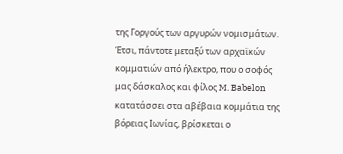της Γοργούς των αργυρών νομισμάτων. Έτσι, πάντοτε μεταξύ των αρχαϊκών κομματιών από ήλεκτρο, που ο σοφός μας δάσκαλος και φίλος M. Babelon κατατάσσει στα αβέβαια κομμάτια της βόρειας Ιωνίας, βρίσκεται ο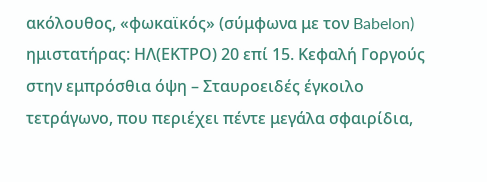ακόλουθος, «φωκαϊκός» (σύμφωνα με τον Babelon) ημιστατήρας: ΗΛ(ΕΚΤΡΟ) 20 επί 15. Κεφαλή Γοργούς στην εμπρόσθια όψη – Σταυροειδές έγκοιλο τετράγωνο, που περιέχει πέντε μεγάλα σφαιρίδια,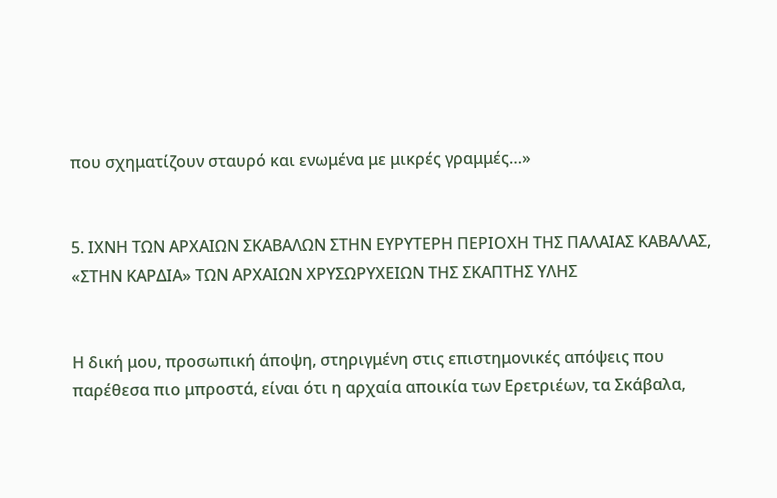που σχηματίζουν σταυρό και ενωμένα με μικρές γραμμές…»


5. ΙΧΝΗ ΤΩΝ ΑΡΧΑΙΩΝ ΣΚΑΒΑΛΩΝ ΣΤΗΝ ΕΥΡΥΤΕΡΗ ΠΕΡΙΟΧΗ ΤΗΣ ΠΑΛΑΙΑΣ ΚΑΒΑΛΑΣ, «ΣΤΗΝ ΚΑΡΔΙΑ» ΤΩΝ ΑΡΧΑΙΩΝ ΧΡΥΣΩΡΥΧΕΙΩΝ ΤΗΣ ΣΚΑΠΤΗΣ ΥΛΗΣ


Η δική μου, προσωπική άποψη, στηριγμένη στις επιστημονικές απόψεις που παρέθεσα πιο μπροστά, είναι ότι η αρχαία αποικία των Ερετριέων, τα Σκάβαλα,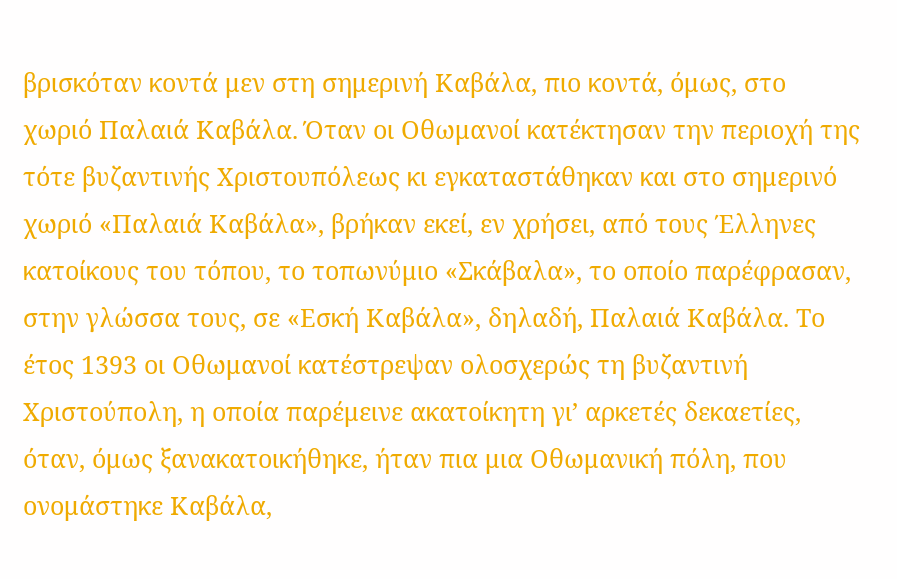βρισκόταν κοντά μεν στη σημερινή Καβάλα, πιο κοντά, όμως, στο χωριό Παλαιά Καβάλα. Όταν οι Οθωμανοί κατέκτησαν την περιοχή της τότε βυζαντινής Χριστουπόλεως κι εγκαταστάθηκαν και στο σημερινό χωριό «Παλαιά Καβάλα», βρήκαν εκεί, εν χρήσει, από τους Έλληνες κατοίκους του τόπου, το τοπωνύμιο «Σκάβαλα», το οποίο παρέφρασαν, στην γλώσσα τους, σε «Εσκή Καβάλα», δηλαδή, Παλαιά Καβάλα. Το έτος 1393 οι Οθωμανοί κατέστρεψαν ολοσχερώς τη βυζαντινή Χριστούπολη, η οποία παρέμεινε ακατοίκητη γι’ αρκετές δεκαετίες, όταν, όμως ξανακατοικήθηκε, ήταν πια μια Οθωμανική πόλη, που ονομάστηκε Καβάλα,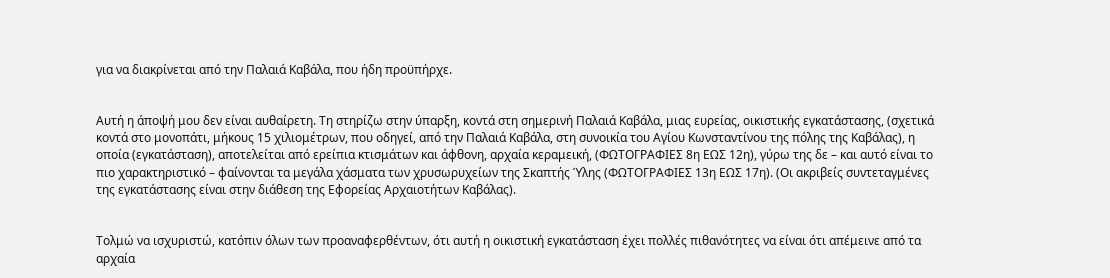για να διακρίνεται από την Παλαιά Καβάλα, που ήδη προϋπήρχε.


Αυτή η άποψή μου δεν είναι αυθαίρετη. Τη στηρίζω στην ύπαρξη, κοντά στη σημερινή Παλαιά Καβάλα, μιας ευρείας, οικιστικής εγκατάστασης, (σχετικά κοντά στο μονοπάτι, μήκους 15 χιλιομέτρων, που οδηγεί, από την Παλαιά Καβάλα, στη συνοικία του Αγίου Κωνσταντίνου της πόλης της Καβάλας), η οποία (εγκατάσταση), αποτελείται από ερείπια κτισμάτων και άφθονη, αρχαία κεραμεική, (ΦΩΤΟΓΡΑΦΙΕΣ 8η ΕΩΣ 12η), γύρω της δε – και αυτό είναι το πιο χαρακτηριστικό – φαίνονται τα μεγάλα χάσματα των χρυσωρυχείων της Σκαπτής Ύλης (ΦΩΤΟΓΡΑΦΙΕΣ 13η ΕΩΣ 17η). (Οι ακριβείς συντεταγμένες της εγκατάστασης είναι στην διάθεση της Εφορείας Αρχαιοτήτων Καβάλας).


Τολμώ να ισχυριστώ, κατόπιν όλων των προαναφερθέντων, ότι αυτή η οικιστική εγκατάσταση έχει πολλές πιθανότητες να είναι ότι απέμεινε από τα αρχαία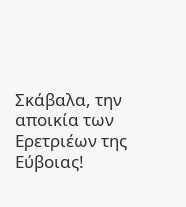Σκάβαλα, την αποικία των Ερετριέων της Εύβοιας!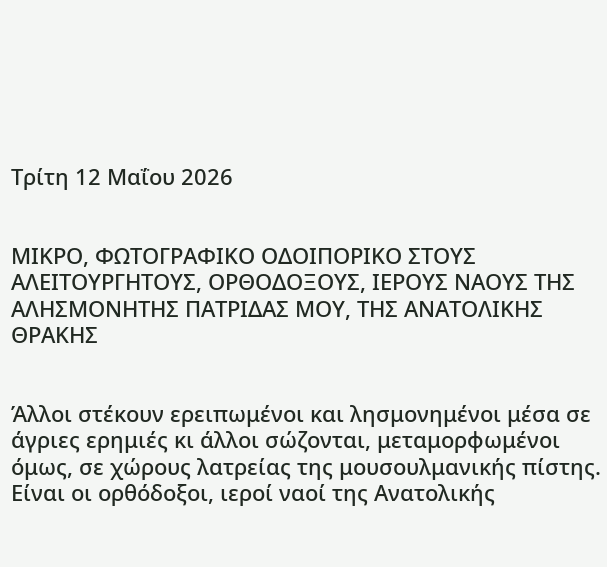Τρίτη 12 Μαΐου 2026


ΜΙΚΡΟ, ΦΩΤΟΓΡΑΦΙΚΟ ΟΔΟΙΠΟΡΙΚΟ ΣΤΟΥΣ ΑΛΕΙΤΟΥΡΓΗΤΟΥΣ, ΟΡΘΟΔΟΞΟΥΣ, ΙΕΡΟΥΣ ΝΑΟΥΣ ΤΗΣ ΑΛΗΣΜΟΝΗΤΗΣ ΠΑΤΡΙΔΑΣ ΜΟΥ, ΤΗΣ ΑΝΑΤΟΛΙΚΗΣ ΘΡΑΚΗΣ


Άλλοι στέκουν ερειπωμένοι και λησμονημένοι μέσα σε άγριες ερημιές κι άλλοι σώζονται, μεταμορφωμένοι όμως, σε χώρους λατρείας της μουσουλμανικής πίστης. Είναι οι ορθόδοξοι, ιεροί ναοί της Ανατολικής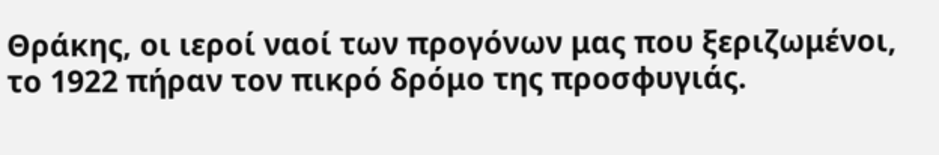Θράκης, οι ιεροί ναοί των προγόνων μας που ξεριζωμένοι, το 1922 πήραν τον πικρό δρόμο της προσφυγιάς.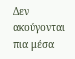Δεν ακούγονται πια μέσα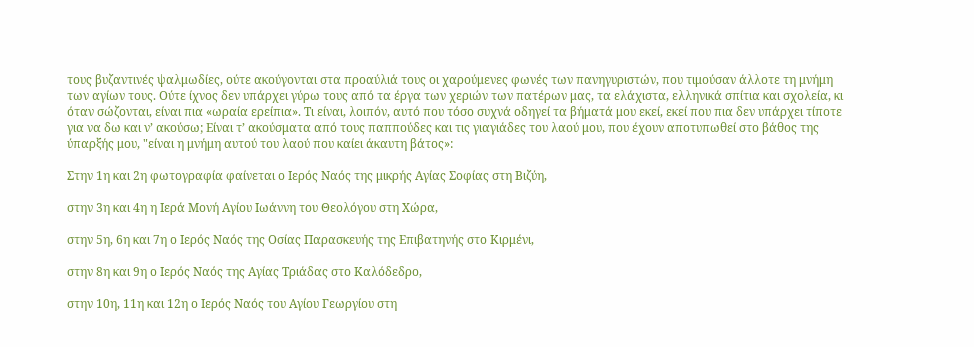τους βυζαντινές ψαλμωδίες, ούτε ακούγονται στα προαύλιά τους οι χαρούμενες φωνές των πανηγυριστών, που τιμούσαν άλλοτε τη μνήμη των αγίων τους. Ούτε ίχνος δεν υπάρχει γύρω τους από τα έργα των χεριών των πατέρων μας, τα ελάχιστα, ελληνικά σπίτια και σχολεία, κι όταν σώζονται, είναι πια «ωραία ερείπια». Τι είναι, λοιπόν, αυτό που τόσο συχνά οδηγεί τα βήματά μου εκεί, εκεί που πια δεν υπάρχει τίποτε για να δω και ν’ ακούσω; Είναι τ’ ακούσματα από τους παππούδες και τις γιαγιάδες του λαού μου, που έχουν αποτυπωθεί στο βάθος της ύπαρξής μου, "είναι η μνήμη αυτού του λαού που καίει άκαυτη βάτος»:

Στην 1η και 2η φωτογραφία φαίνεται ο Ιερός Ναός της μικρής Αγίας Σοφίας στη Βιζύη,

στην 3η και 4η η Ιερά Μονή Αγίου Ιωάννη του Θεολόγου στη Χώρα,

στην 5η, 6η και 7η ο Ιερός Ναός της Οσίας Παρασκευής της Επιβατηνής στο Κιρμένι,

στην 8η και 9η ο Ιερός Ναός της Αγίας Τριάδας στο Καλόδεδρο,

στην 10η, 11η και 12η ο Ιερός Ναός του Αγίου Γεωργίου στη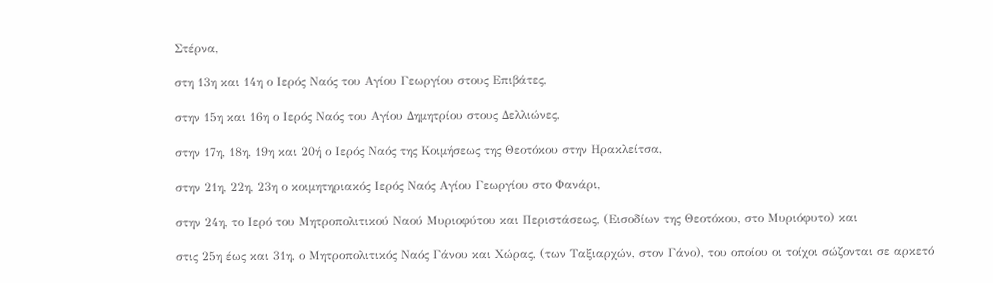Στέρνα,

στη 13η και 14η ο Ιερός Ναός του Αγίου Γεωργίου στους Επιβάτες,

στην 15η και 16η ο Ιερός Ναός του Αγίου Δημητρίου στους Δελλιώνες,

στην 17η, 18η, 19η και 20ή ο Ιερός Ναός της Κοιμήσεως της Θεοτόκου στην Ηρακλείτσα,

στην 21η, 22η, 23η ο κοιμητηριακός Ιερός Ναός Αγίου Γεωργίου στο Φανάρι,

στην 24η, το Ιερό του Μητροπολιτικού Ναού Μυριοφύτου και Περιστάσεως, (Εισοδίων της Θεοτόκου, στο Μυριόφυτο) και

στις 25η έως και 31η, ο Μητροπολιτικός Ναός Γάνου και Χώρας, (των Ταξιαρχών, στον Γάνο), του οποίου οι τοίχοι σώζονται σε αρκετό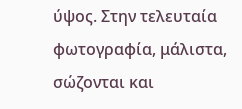ύψος. Στην τελευταία φωτογραφία, μάλιστα, σώζονται και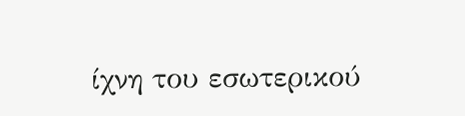ίχνη του εσωτερικού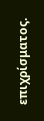επιχρίσματος.